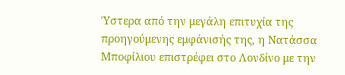Ύστερα από την μεγάλη επιτυχία της προηγούμενης εμφάνισής της, η Νατάσσα Μποφίλιου επιστρέφει στο Λονδίνο με την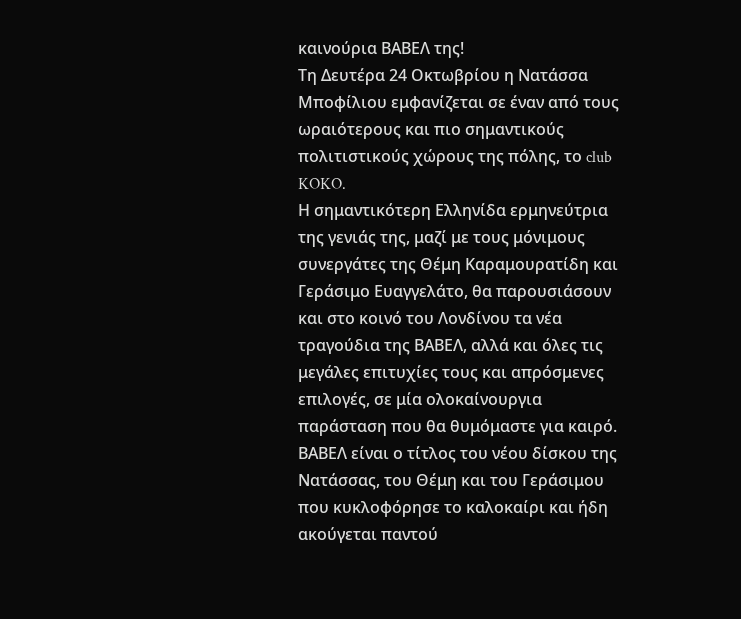καινούρια ΒΑΒΕΛ της!
Τη Δευτέρα 24 Οκτωβρίου η Νατάσσα Μποφίλιου εμφανίζεται σε έναν από τους ωραιότερους και πιο σημαντικούς πολιτιστικούς χώρους της πόλης, το club KOKO.
Η σημαντικότερη Ελληνίδα ερμηνεύτρια της γενιάς της, μαζί με τους μόνιμους συνεργάτες της Θέμη Καραμουρατίδη και Γεράσιμο Ευαγγελάτο, θα παρουσιάσουν και στο κοινό του Λονδίνου τα νέα τραγούδια της ΒΑΒΕΛ, αλλά και όλες τις μεγάλες επιτυχίες τους και απρόσμενες επιλογές, σε μία ολοκαίνουργια παράσταση που θα θυμόμαστε για καιρό.
ΒΑΒΕΛ είναι ο τίτλος του νέου δίσκου της Νατάσσας, του Θέμη και του Γεράσιμου που κυκλοφόρησε το καλοκαίρι και ήδη ακούγεται παντού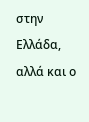στην Ελλάδα, αλλά και ο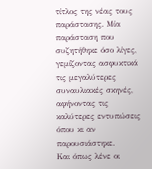τίτλος της νέας τους παράστασης. Μία παράσταση που συζητήθηκε όσο λίγες, γεμίζοντας ασφυκτικά τις μεγαλύτερες συναυλιακές σκηνές, αφήνοντας τις καλύτερες εντυπώσεις όπου κι αν παρουσιάστηκε.
Και όπως λένε οι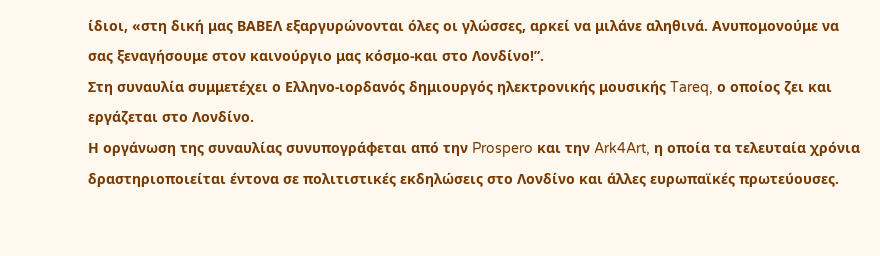ίδιοι, «στη δική μας ΒΑΒΕΛ εξαργυρώνονται όλες οι γλώσσες, αρκεί να μιλάνε αληθινά. Ανυπομονούμε να σας ξεναγήσουμε στον καινούργιο μας κόσμο-και στο Λονδίνο!”.
Στη συναυλία συμμετέχει ο Ελληνο-ιορδανός δημιουργός ηλεκτρονικής μουσικής Tareq, ο οποίος ζει και εργάζεται στο Λονδίνο.
Η οργάνωση της συναυλίας συνυπογράφεται από την Prospero και την Ark4Art, η οποία τα τελευταία χρόνια δραστηριοποιείται έντονα σε πολιτιστικές εκδηλώσεις στο Λονδίνο και άλλες ευρωπαϊκές πρωτεύουσες.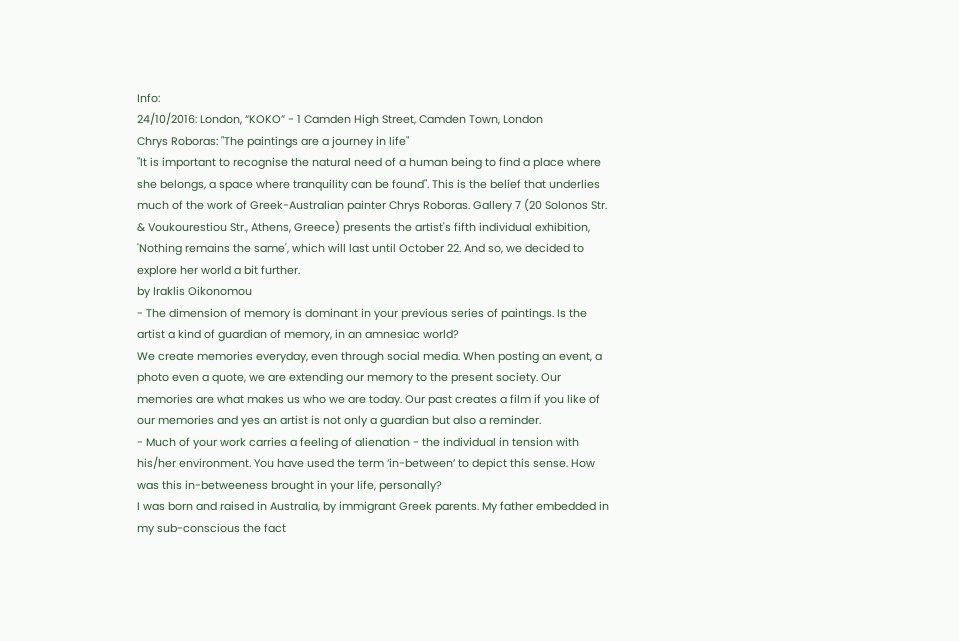Info:
24/10/2016: London, “KOKO” - 1 Camden High Street, Camden Town, London
Chrys Roboras: "The paintings are a journey in life"
"It is important to recognise the natural need of a human being to find a place where she belongs, a space where tranquility can be found". This is the belief that underlies much of the work of Greek-Australian painter Chrys Roboras. Gallery 7 (20 Solonos Str. & Voukourestiou Str., Athens, Greece) presents the artist's fifth individual exhibition, 'Nothing remains the same', which will last until October 22. And so, we decided to explore her world a bit further.
by Iraklis Oikonomou
- The dimension of memory is dominant in your previous series of paintings. Is the artist a kind of guardian of memory, in an amnesiac world?
We create memories everyday, even through social media. When posting an event, a photo even a quote, we are extending our memory to the present society. Our memories are what makes us who we are today. Our past creates a film if you like of our memories and yes an artist is not only a guardian but also a reminder.
- Much of your work carries a feeling of alienation - the individual in tension with his/her environment. You have used the term ‘in-between’ to depict this sense. How was this in-betweeness brought in your life, personally?
I was born and raised in Australia, by immigrant Greek parents. My father embedded in my sub-conscious the fact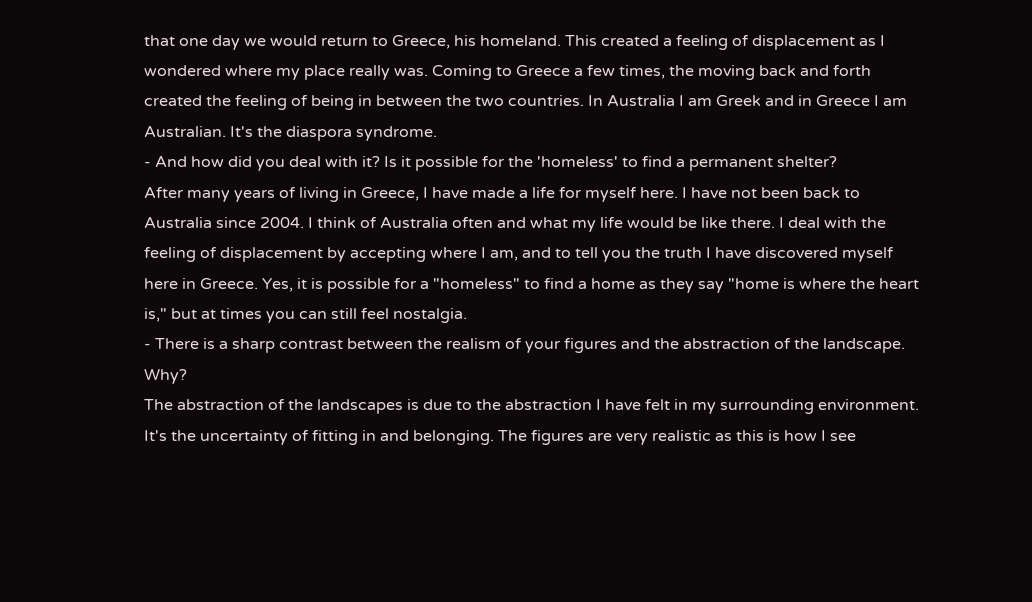that one day we would return to Greece, his homeland. This created a feeling of displacement as I wondered where my place really was. Coming to Greece a few times, the moving back and forth created the feeling of being in between the two countries. In Australia I am Greek and in Greece I am Australian. It's the diaspora syndrome.
- And how did you deal with it? Is it possible for the 'homeless' to find a permanent shelter?
After many years of living in Greece, I have made a life for myself here. I have not been back to Australia since 2004. I think of Australia often and what my life would be like there. I deal with the feeling of displacement by accepting where I am, and to tell you the truth I have discovered myself here in Greece. Yes, it is possible for a "homeless" to find a home as they say "home is where the heart is," but at times you can still feel nostalgia.
- There is a sharp contrast between the realism of your figures and the abstraction of the landscape. Why?
The abstraction of the landscapes is due to the abstraction I have felt in my surrounding environment. It's the uncertainty of fitting in and belonging. The figures are very realistic as this is how I see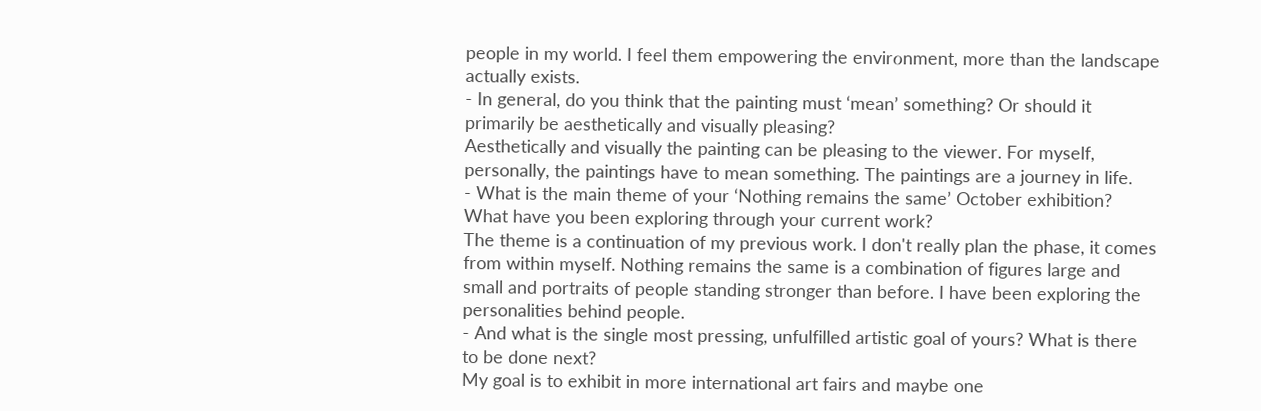people in my world. I feel them empowering the envirοnment, more than the landscape actually exists.
- In general, do you think that the painting must ‘mean’ something? Or should it primarily be aesthetically and visually pleasing?
Aesthetically and visually the painting can be pleasing to the viewer. For myself, personally, the paintings have to mean something. The paintings are a journey in life.
- What is the main theme of your ‘Nothing remains the same’ October exhibition? What have you been exploring through your current work?
The theme is a continuation of my previous work. I don't really plan the phase, it comes from within myself. Nothing remains the same is a combination of figures large and small and portraits of people standing stronger than before. I have been exploring the personalities behind people.
- And what is the single most pressing, unfulfilled artistic goal of yours? What is there to be done next?
My goal is to exhibit in more international art fairs and maybe one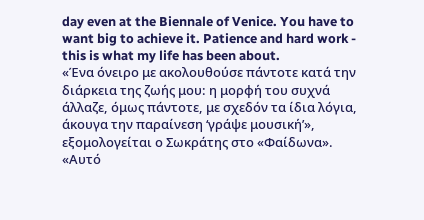day even at the Biennale of Venice. You have to want big to achieve it. Patience and hard work - this is what my life has been about.
«Ένα όνειρο με ακολουθούσε πάντοτε κατά την διάρκεια της ζωής μου: η μορφή του συχνά άλλαζε, όμως πάντοτε, με σχεδόν τα ίδια λόγια, άκουγα την παραίνεση ‘γράψε μουσική’», εξομολογείται ο Σωκράτης στο «Φαίδωνα». «Αυτό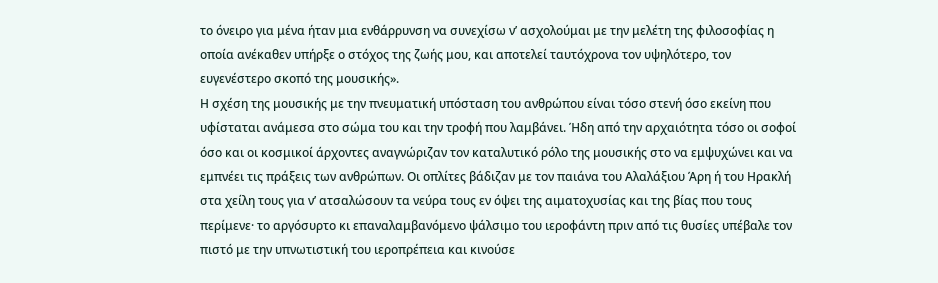το όνειρο για μένα ήταν μια ενθάρρυνση να συνεχίσω ν’ ασχολούμαι με την μελέτη της φιλοσοφίας η οποία ανέκαθεν υπήρξε ο στόχος της ζωής μου, και αποτελεί ταυτόχρονα τον υψηλότερο, τον ευγενέστερο σκοπό της μουσικής».
Η σχέση της μουσικής με την πνευματική υπόσταση του ανθρώπου είναι τόσο στενή όσο εκείνη που υφίσταται ανάμεσα στο σώμα του και την τροφή που λαμβάνει. Ήδη από την αρχαιότητα τόσο οι σοφοί όσο και οι κοσμικοί άρχοντες αναγνώριζαν τον καταλυτικό ρόλο της μουσικής στο να εμψυχώνει και να εμπνέει τις πράξεις των ανθρώπων. Οι οπλίτες βάδιζαν με τον παιάνα του Αλαλάξιου Άρη ή του Ηρακλή στα χείλη τους για ν’ ατσαλώσουν τα νεύρα τους εν όψει της αιματοχυσίας και της βίας που τους περίμενε· το αργόσυρτο κι επαναλαμβανόμενο ψάλσιμο του ιεροφάντη πριν από τις θυσίες υπέβαλε τον πιστό με την υπνωτιστική του ιεροπρέπεια και κινούσε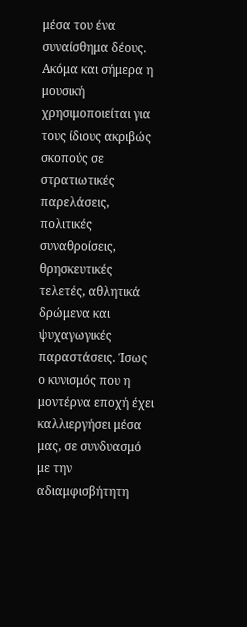μέσα του ένα συναίσθημα δέους. Ακόμα και σήμερα η μουσική χρησιμοποιείται για τους ίδιους ακριβώς σκοπούς σε στρατιωτικές παρελάσεις, πολιτικές συναθροίσεις, θρησκευτικές τελετές, αθλητικά δρώμενα και ψυχαγωγικές παραστάσεις. Ίσως ο κυνισμός που η μοντέρνα εποχή έχει καλλιεργήσει μέσα μας, σε συνδυασμό με την αδιαμφισβήτητη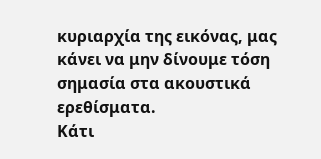κυριαρχία της εικόνας, μας κάνει να μην δίνουμε τόση σημασία στα ακουστικά ερεθίσματα.
Κάτι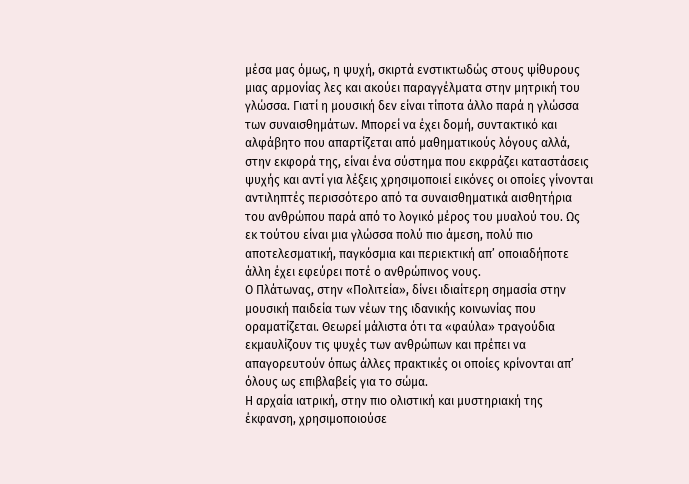μέσα μας όμως, η ψυχή, σκιρτά ενστικτωδώς στους ψίθυρους μιας αρμονίας λες και ακούει παραγγέλματα στην μητρική του γλώσσα. Γιατί η μουσική δεν είναι τίποτα άλλο παρά η γλώσσα των συναισθημάτων. Μπορεί να έχει δομή, συντακτικό και αλφάβητο που απαρτίζεται από μαθηματικούς λόγους αλλά, στην εκφορά της, είναι ένα σύστημα που εκφράζει καταστάσεις ψυχής και αντί για λέξεις χρησιμοποιεί εικόνες οι οποίες γίνονται αντιληπτές περισσότερο από τα συναισθηματικά αισθητήρια του ανθρώπου παρά από το λογικό μέρος του μυαλού του. Ως εκ τούτου είναι μια γλώσσα πολύ πιο άμεση, πολύ πιο αποτελεσματική, παγκόσμια και περιεκτική απ’ οποιαδήποτε άλλη έχει εφεύρει ποτέ ο ανθρώπινος νους.
Ο Πλάτωνας, στην «Πολιτεία», δίνει ιδιαίτερη σημασία στην μουσική παιδεία των νέων της ιδανικής κοινωνίας που οραματίζεται. Θεωρεί μάλιστα ότι τα «φαύλα» τραγούδια εκμαυλίζουν τις ψυχές των ανθρώπων και πρέπει να απαγορευτούν όπως άλλες πρακτικές οι οποίες κρίνονται απ’ όλους ως επιβλαβείς για το σώμα.
Η αρχαία ιατρική, στην πιο ολιστική και μυστηριακή της έκφανση, χρησιμοποιούσε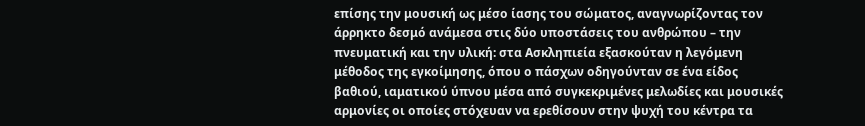επίσης την μουσική ως μέσο ίασης του σώματος, αναγνωρίζοντας τον άρρηκτο δεσμό ανάμεσα στις δύο υποστάσεις του ανθρώπου – την πνευματική και την υλική: στα Ασκληπιεία εξασκούταν η λεγόμενη μέθοδος της εγκοίμησης, όπου ο πάσχων οδηγούνταν σε ένα είδος βαθιού, ιαματικού ύπνου μέσα από συγκεκριμένες μελωδίες και μουσικές αρμονίες οι οποίες στόχευαν να ερεθίσουν στην ψυχή του κέντρα τα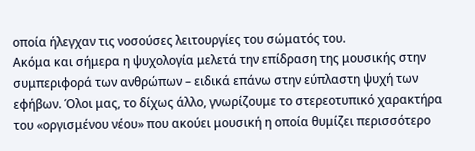οποία ήλεγχαν τις νοσούσες λειτουργίες του σώματός του.
Ακόμα και σήμερα η ψυχολογία μελετά την επίδραση της μουσικής στην συμπεριφορά των ανθρώπων – ειδικά επάνω στην εύπλαστη ψυχή των εφήβων. Όλοι μας, το δίχως άλλο, γνωρίζουμε το στερεοτυπικό χαρακτήρα του «οργισμένου νέου» που ακούει μουσική η οποία θυμίζει περισσότερο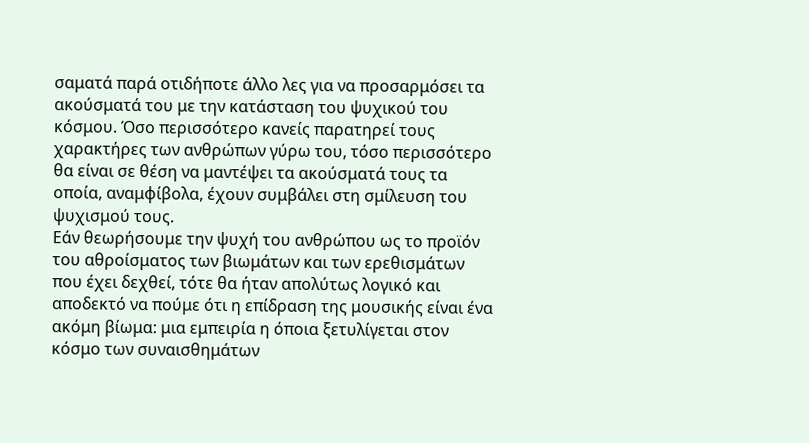σαματά παρά οτιδήποτε άλλο λες για να προσαρμόσει τα ακούσματά του με την κατάσταση του ψυχικού του κόσμου. Όσο περισσότερο κανείς παρατηρεί τους χαρακτήρες των ανθρώπων γύρω του, τόσο περισσότερο θα είναι σε θέση να μαντέψει τα ακούσματά τους τα οποία, αναμφίβολα, έχουν συμβάλει στη σμίλευση του ψυχισμού τους.
Εάν θεωρήσουμε την ψυχή του ανθρώπου ως το προϊόν του αθροίσματος των βιωμάτων και των ερεθισμάτων που έχει δεχθεί, τότε θα ήταν απολύτως λογικό και αποδεκτό να πούμε ότι η επίδραση της μουσικής είναι ένα ακόμη βίωμα: μια εμπειρία η όποια ξετυλίγεται στον κόσμο των συναισθημάτων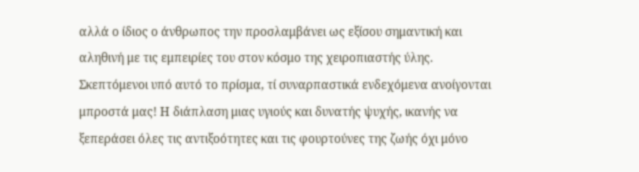αλλά ο ίδιος ο άνθρωπος την προσλαμβάνει ως εξίσου σημαντική και αληθινή με τις εμπειρίες του στον κόσμο της χειροπιαστής ύλης. Σκεπτόμενοι υπό αυτό το πρίσμα, τί συναρπαστικά ενδεχόμενα ανοίγονται μπροστά μας! Η διάπλαση μιας υγιούς και δυνατής ψυχής, ικανής να ξεπεράσει όλες τις αντιξοότητες και τις φουρτούνες της ζωής όχι μόνο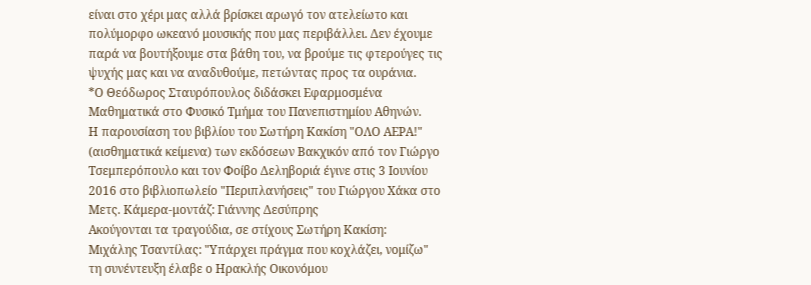είναι στο χέρι μας αλλά βρίσκει αρωγό τον ατελείωτο και πολύμορφο ωκεανό μουσικής που μας περιβάλλει. Δεν έχουμε παρά να βουτήξουμε στα βάθη του, να βρούμε τις φτερούγες τις ψυχής μας και να αναδυθούμε, πετώντας προς τα ουράνια.
*Ο Θεόδωρος Σταυρόπουλος διδάσκει Εφαρμοσμένα Μαθηματικά στο Φυσικό Τμήμα του Πανεπιστημίου Αθηνών.
Η παρουσίαση του βιβλίου του Σωτήρη Κακίση "ΟΛΟ ΑΕΡΑ!" (αισθηματικά κείμενα) των εκδόσεων Βακχικόν από τον Γιώργο Τσεμπερόπουλο και τον Φοίβο Δεληβοριά έγινε στις 3 Ιουνίου 2016 στο βιβλιοπωλείο "Περιπλανήσεις" του Γιώργου Χάκα στο Μετς. Κάμερα-μοντάζ: Γιάννης Δεσύπρης
Ακούγονται τα τραγούδια, σε στίχους Σωτήρη Κακίση:
Μιχάλης Τσαντίλας: "Υπάρχει πράγμα που κοχλάζει, νομίζω"
τη συνέντευξη έλαβε ο Ηρακλής Οικονόμου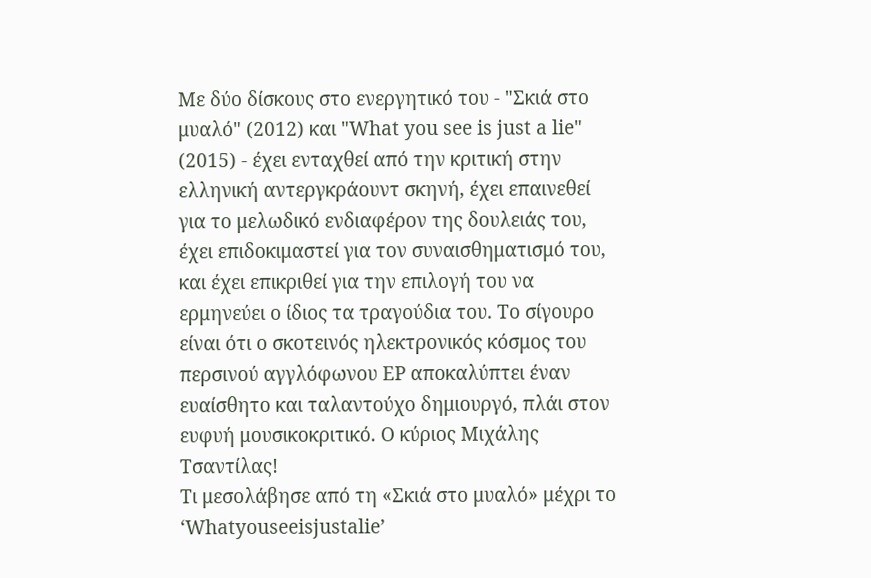Με δύο δίσκους στο ενεργητικό του - "Σκιά στο μυαλό" (2012) και "What you see is just a lie" (2015) - έχει ενταχθεί από την κριτική στην ελληνική αντεργκράουντ σκηνή, έχει επαινεθεί για το μελωδικό ενδιαφέρον της δουλειάς του, έχει επιδοκιμαστεί για τον συναισθηματισμό του, και έχει επικριθεί για την επιλογή του να ερμηνεύει ο ίδιος τα τραγούδια του. Το σίγουρο είναι ότι ο σκοτεινός ηλεκτρονικός κόσμος του περσινού αγγλόφωνου EP αποκαλύπτει έναν ευαίσθητο και ταλαντούχο δημιουργό, πλάι στον ευφυή μουσικοκριτικό. Ο κύριος Μιχάλης Τσαντίλας!
Τι μεσολάβησε από τη «Σκιά στο μυαλό» μέχρι το ‘Whatyouseeisjustalie’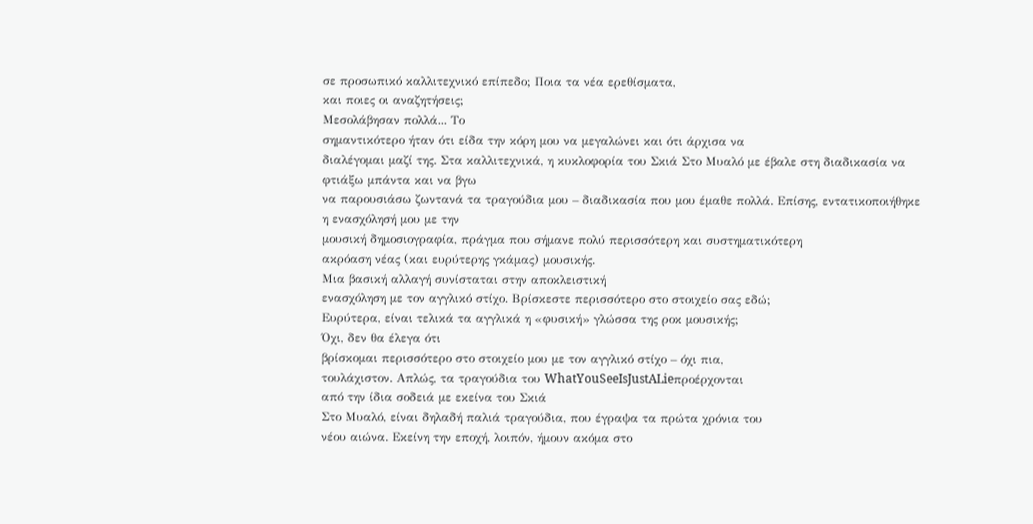σε προσωπικό καλλιτεχνικό επίπεδο; Ποια τα νέα ερεθίσματα,
και ποιες οι αναζητήσεις;
Μεσολάβησαν πολλά... Το
σημαντικότερο ήταν ότι είδα την κόρη μου να μεγαλώνει και ότι άρχισα να
διαλέγομαι μαζί της. Στα καλλιτεχνικά, η κυκλοφορία του Σκιά Στο Μυαλό με έβαλε στη διαδικασία να φτιάξω μπάντα και να βγω
να παρουσιάσω ζωντανά τα τραγούδια μου – διαδικασία που μου έμαθε πολλά. Επίσης, εντατικοποιήθηκε η ενασχόλησή μου με την
μουσική δημοσιογραφία, πράγμα που σήμανε πολύ περισσότερη και συστηματικότερη
ακρόαση νέας (και ευρύτερης γκάμας) μουσικής.
Μια βασική αλλαγή συνίσταται στην αποκλειστική
ενασχόληση με τον αγγλικό στίχο. Βρίσκεστε περισσότερο στο στοιχείο σας εδώ;
Ευρύτερα, είναι τελικά τα αγγλικά η «φυσική» γλώσσα της ροκ μουσικής;
Όχι, δεν θα έλεγα ότι
βρίσκομαι περισσότερο στο στοιχείο μου με τον αγγλικό στίχο – όχι πια,
τουλάχιστον. Απλώς, τα τραγούδια του WhatYouSeeIsJustALieπροέρχονται
από την ίδια σοδειά με εκείνα του Σκιά
Στο Μυαλό, είναι δηλαδή παλιά τραγούδια, που έγραψα τα πρώτα χρόνια του
νέου αιώνα. Εκείνη την εποχή, λοιπόν, ήμουν ακόμα στο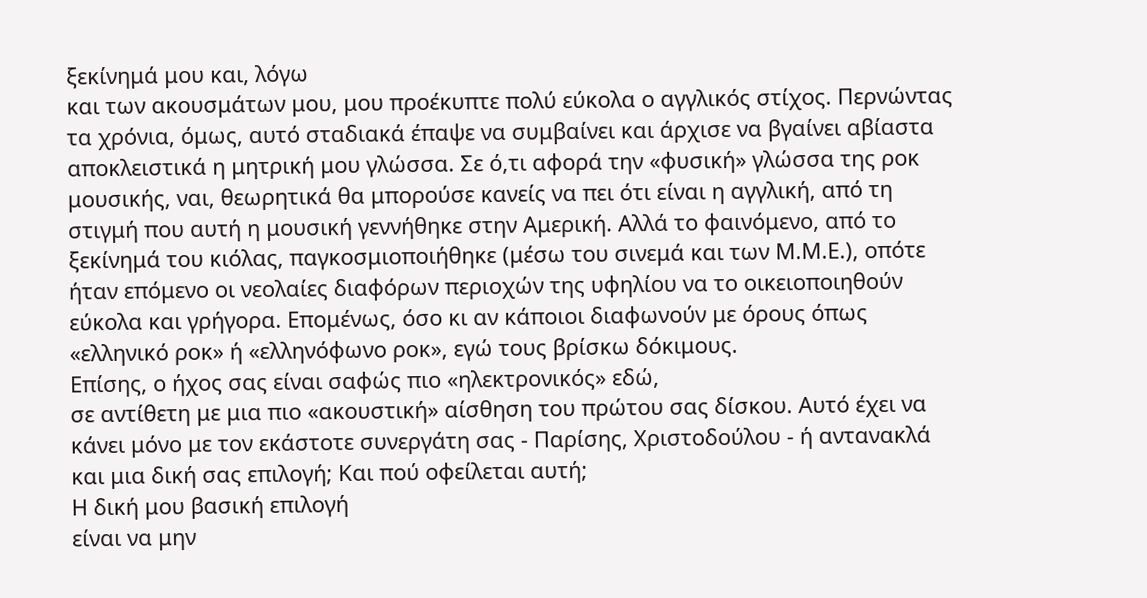ξεκίνημά μου και, λόγω
και των ακουσμάτων μου, μου προέκυπτε πολύ εύκολα ο αγγλικός στίχος. Περνώντας
τα χρόνια, όμως, αυτό σταδιακά έπαψε να συμβαίνει και άρχισε να βγαίνει αβίαστα
αποκλειστικά η μητρική μου γλώσσα. Σε ό,τι αφορά την «φυσική» γλώσσα της ροκ
μουσικής, ναι, θεωρητικά θα μπορούσε κανείς να πει ότι είναι η αγγλική, από τη
στιγμή που αυτή η μουσική γεννήθηκε στην Αμερική. Αλλά το φαινόμενο, από το
ξεκίνημά του κιόλας, παγκοσμιοποιήθηκε (μέσω του σινεμά και των Μ.Μ.Ε.), οπότε
ήταν επόμενο οι νεολαίες διαφόρων περιοχών της υφηλίου να το οικειοποιηθούν
εύκολα και γρήγορα. Επομένως, όσο κι αν κάποιοι διαφωνούν με όρους όπως
«ελληνικό ροκ» ή «ελληνόφωνο ροκ», εγώ τους βρίσκω δόκιμους.
Επίσης, ο ήχος σας είναι σαφώς πιο «ηλεκτρονικός» εδώ,
σε αντίθετη με μια πιο «ακουστική» αίσθηση του πρώτου σας δίσκου. Αυτό έχει να
κάνει μόνο με τον εκάστοτε συνεργάτη σας - Παρίσης, Χριστοδούλου - ή αντανακλά
και μια δική σας επιλογή; Και πού οφείλεται αυτή;
Η δική μου βασική επιλογή
είναι να μην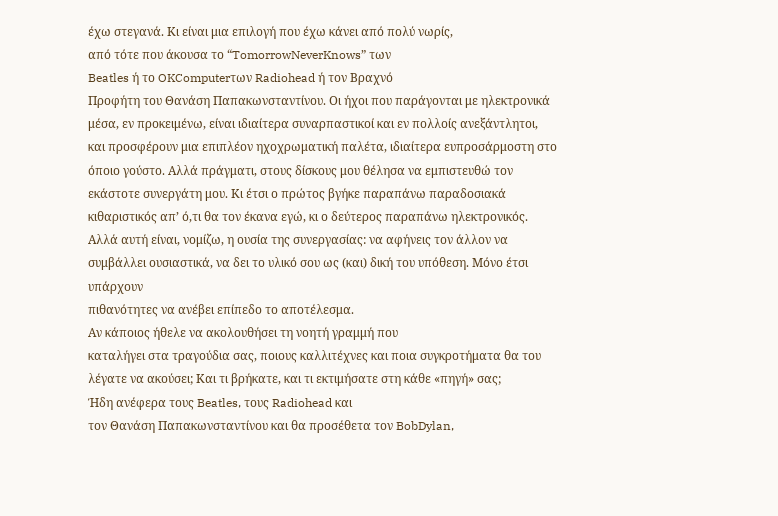έχω στεγανά. Κι είναι μια επιλογή που έχω κάνει από πολύ νωρίς,
από τότε που άκουσα το “TomorrowNeverKnows” των
Beatles ή το OKComputerτων Radiohead ή τον Βραχνό
Προφήτη του Θανάση Παπακωνσταντίνου. Οι ήχοι που παράγονται με ηλεκτρονικά
μέσα, εν προκειμένω, είναι ιδιαίτερα συναρπαστικοί και εν πολλοίς ανεξάντλητοι,
και προσφέρουν μια επιπλέον ηχοχρωματική παλέτα, ιδιαίτερα ευπροσάρμοστη στο
όποιο γούστο. Αλλά πράγματι, στους δίσκους μου θέλησα να εμπιστευθώ τον
εκάστοτε συνεργάτη μου. Κι έτσι ο πρώτος βγήκε παραπάνω παραδοσιακά
κιθαριστικός απ’ ό,τι θα τον έκανα εγώ, κι ο δεύτερος παραπάνω ηλεκτρονικός.
Αλλά αυτή είναι, νομίζω, η ουσία της συνεργασίας: να αφήνεις τον άλλον να
συμβάλλει ουσιαστικά, να δει το υλικό σου ως (και) δική του υπόθεση. Μόνο έτσι υπάρχουν
πιθανότητες να ανέβει επίπεδο το αποτέλεσμα.
Αν κάποιος ήθελε να ακολουθήσει τη νοητή γραμμή που
καταλήγει στα τραγούδια σας, ποιους καλλιτέχνες και ποια συγκροτήματα θα του
λέγατε να ακούσει; Και τι βρήκατε, και τι εκτιμήσατε στη κάθε «πηγή» σας;
Ήδη ανέφερα τους Beatles, τους Radiohead και
τον Θανάση Παπακωνσταντίνου και θα προσέθετα τον BobDylan,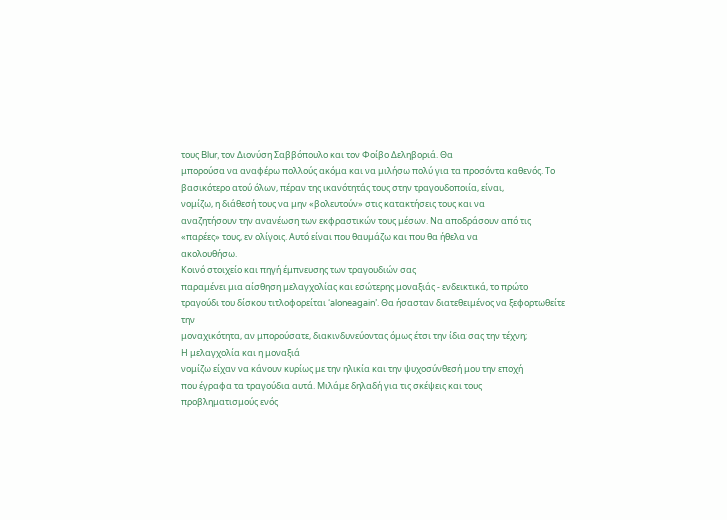τους Blur, τον Διονύση Σαββόπουλο και τον Φοίβο Δεληβοριά. Θα
μπορούσα να αναφέρω πολλούς ακόμα και να μιλήσω πολύ για τα προσόντα καθενός. Το
βασικότερο ατού όλων, πέραν της ικανότητάς τους στην τραγουδοποιία, είναι,
νομίζω, η διάθεσή τους να μην «βολευτούν» στις κατακτήσεις τους και να
αναζητήσουν την ανανέωση των εκφραστικών τους μέσων. Να αποδράσουν από τις
«παρέες» τους, εν ολίγοις. Αυτό είναι που θαυμάζω και που θα ήθελα να
ακολουθήσω.
Κοινό στοιχείο και πηγή έμπνευσης των τραγουδιών σας
παραμένει μια αίσθηση μελαγχολίας και εσώτερης μοναξιάς - ενδεικτικά, το πρώτο
τραγούδι του δίσκου τιτλοφορείται ‘aloneagain’. Θα ήσασταν διατεθειμένος να ξεφορτωθείτε την
μοναχικότητα, αν μπορούσατε, διακινδυνεύοντας όμως έτσι την ίδια σας την τέχνη;
Η μελαγχολία και η μοναξιά
νομίζω είχαν να κάνουν κυρίως με την ηλικία και την ψυχοσύνθεσή μου την εποχή
που έγραφα τα τραγούδια αυτά. Μιλάμε δηλαδή για τις σκέψεις και τους
προβληματισμούς ενός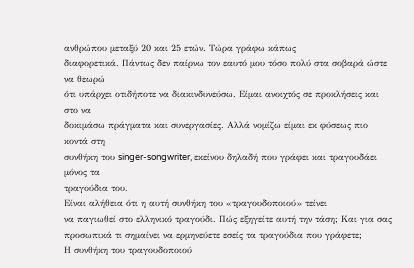ανθρώπου μεταξύ 20 και 25 ετών. Τώρα γράφω κάπως
διαφορετικά. Πάντως δεν παίρνω τον εαυτό μου τόσο πολύ στα σοβαρά ώστε να θεωρώ
ότι υπάρχει οτιδήποτε να διακινδυνεύσω. Είμαι ανοιχτός σε προκλήσεις και στο να
δοκιμάσω πράγματα και συνεργασίες. Αλλά νομίζω είμαι εκ φύσεως πιο κοντά στη
συνθήκη του singer-songwriter, εκείνου δηλαδή που γράφει και τραγουδάει μόνος τα
τραγούδια του.
Είναι αλήθεια ότι η αυτή συνθήκη του «τραγουδοποιού» τείνει
να παγιωθεί στο ελληνικό τραγούδι. Πώς εξηγείτε αυτή την τάση; Και για σας
προσωπικά τι σημαίνει να ερμηνεύετε εσείς τα τραγούδια που γράφετε;
Η συνθήκη του τραγουδοποιού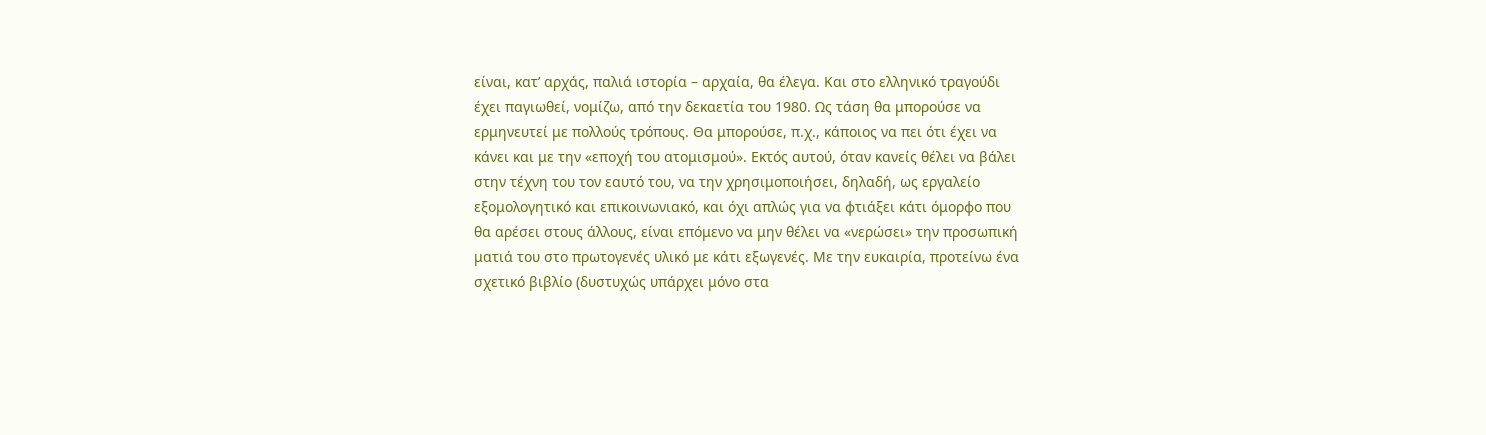είναι, κατ’ αρχάς, παλιά ιστορία – αρχαία, θα έλεγα. Και στο ελληνικό τραγούδι
έχει παγιωθεί, νομίζω, από την δεκαετία του 1980. Ως τάση θα μπορούσε να
ερμηνευτεί με πολλούς τρόπους. Θα μπορούσε, π.χ., κάποιος να πει ότι έχει να
κάνει και με την «εποχή του ατομισμού». Εκτός αυτού, όταν κανείς θέλει να βάλει
στην τέχνη του τον εαυτό του, να την χρησιμοποιήσει, δηλαδή, ως εργαλείο
εξομολογητικό και επικοινωνιακό, και όχι απλώς για να φτιάξει κάτι όμορφο που
θα αρέσει στους άλλους, είναι επόμενο να μην θέλει να «νερώσει» την προσωπική
ματιά του στο πρωτογενές υλικό με κάτι εξωγενές. Με την ευκαιρία, προτείνω ένα
σχετικό βιβλίο (δυστυχώς υπάρχει μόνο στα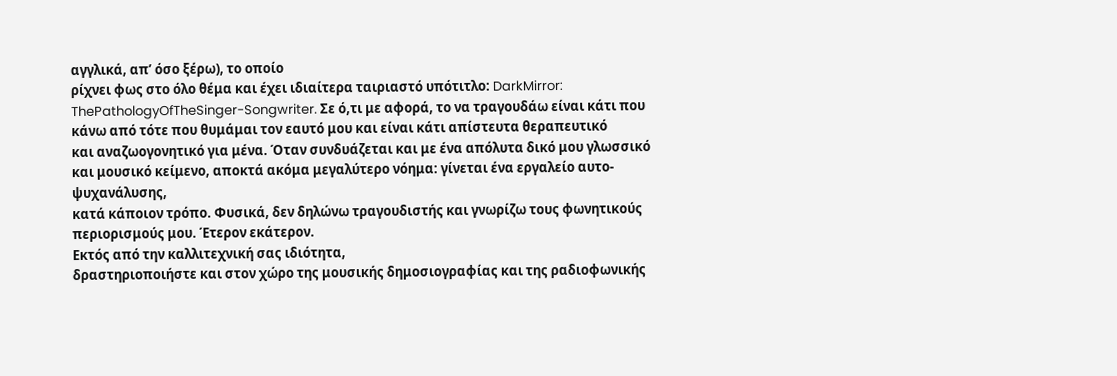αγγλικά, απ’ όσο ξέρω), το οποίο
ρίχνει φως στο όλο θέμα και έχει ιδιαίτερα ταιριαστό υπότιτλο: DarkMirror: ThePathologyOfTheSinger-Songwriter. Σε ό,τι με αφορά, το να τραγουδάω είναι κάτι που
κάνω από τότε που θυμάμαι τον εαυτό μου και είναι κάτι απίστευτα θεραπευτικό
και αναζωογονητικό για μένα. Όταν συνδυάζεται και με ένα απόλυτα δικό μου γλωσσικό
και μουσικό κείμενο, αποκτά ακόμα μεγαλύτερο νόημα: γίνεται ένα εργαλείο αυτο-ψυχανάλυσης,
κατά κάποιον τρόπο. Φυσικά, δεν δηλώνω τραγουδιστής και γνωρίζω τους φωνητικούς
περιορισμούς μου. Έτερον εκάτερον.
Εκτός από την καλλιτεχνική σας ιδιότητα,
δραστηριοποιήστε και στον χώρο της μουσικής δημοσιογραφίας και της ραδιοφωνικής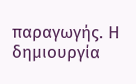παραγωγής. Η δημιουργία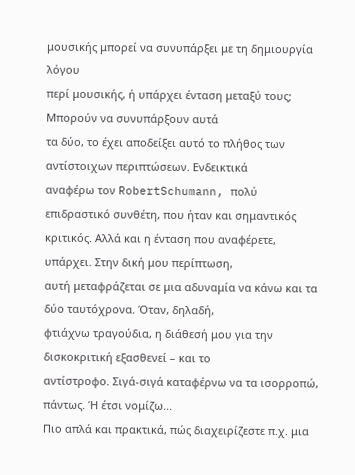μουσικής μπορεί να συνυπάρξει με τη δημιουργία λόγου
περί μουσικής, ή υπάρχει ένταση μεταξύ τους;
Μπορούν να συνυπάρξουν αυτά
τα δύο, το έχει αποδείξει αυτό το πλήθος των αντίστοιχων περιπτώσεων. Ενδεικτικά
αναφέρω τον RobertSchumann, πολύ επιδραστικό συνθέτη, που ήταν και σημαντικός
κριτικός. Αλλά και η ένταση που αναφέρετε, υπάρχει. Στην δική μου περίπτωση,
αυτή μεταφράζεται σε μια αδυναμία να κάνω και τα δύο ταυτόχρονα. Όταν, δηλαδή,
φτιάχνω τραγούδια, η διάθεσή μου για την δισκοκριτική εξασθενεί – και το
αντίστροφο. Σιγά-σιγά καταφέρνω να τα ισορροπώ, πάντως. Ή έτσι νομίζω...
Πιο απλά και πρακτικά, πώς διαχειρίζεστε π.χ. μια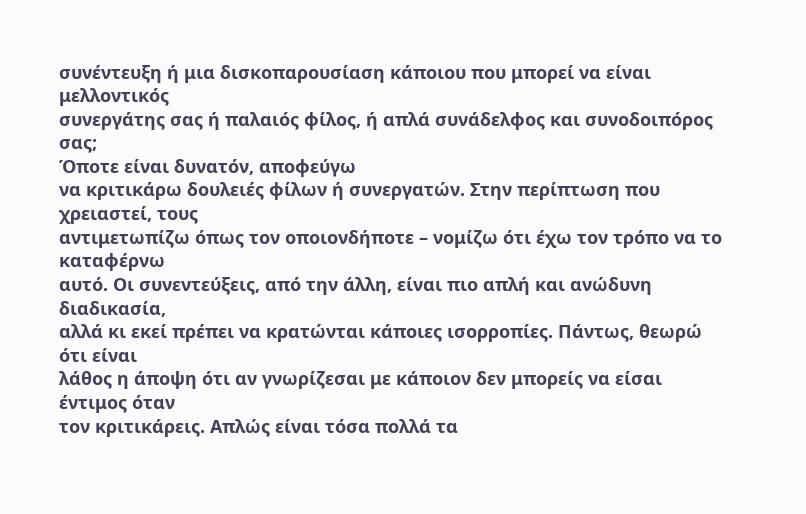συνέντευξη ή μια δισκοπαρουσίαση κάποιου που μπορεί να είναι μελλοντικός
συνεργάτης σας ή παλαιός φίλος, ή απλά συνάδελφος και συνοδοιπόρος σας;
Όποτε είναι δυνατόν, αποφεύγω
να κριτικάρω δουλειές φίλων ή συνεργατών. Στην περίπτωση που χρειαστεί, τους
αντιμετωπίζω όπως τον οποιονδήποτε – νομίζω ότι έχω τον τρόπο να το καταφέρνω
αυτό. Οι συνεντεύξεις, από την άλλη, είναι πιο απλή και ανώδυνη διαδικασία,
αλλά κι εκεί πρέπει να κρατώνται κάποιες ισορροπίες. Πάντως, θεωρώ ότι είναι
λάθος η άποψη ότι αν γνωρίζεσαι με κάποιον δεν μπορείς να είσαι έντιμος όταν
τον κριτικάρεις. Απλώς είναι τόσα πολλά τα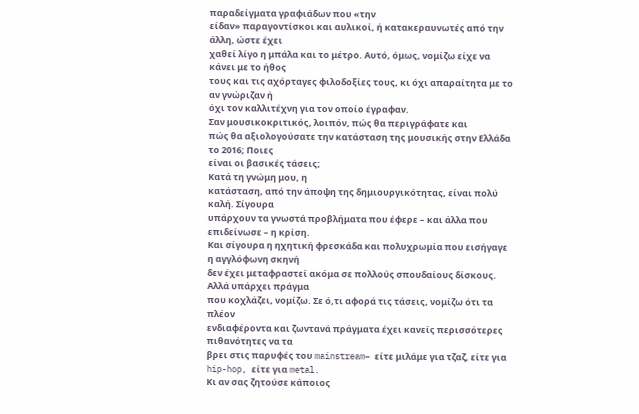παραδείγματα γραφιάδων που «την
είδαν» παραγοντίσκοι και αυλικοί, ή κατακεραυνωτές από την άλλη, ώστε έχει
χαθεί λίγο η μπάλα και το μέτρο. Αυτό, όμως, νομίζω είχε να κάνει με το ήθος
τους και τις αχόρταγες φιλοδοξίες τους, κι όχι απαραίτητα με το αν γνώριζαν ή
όχι τον καλλιτέχνη για τον οποίο έγραφαν.
Σαν μουσικοκριτικός, λοιπόν, πώς θα περιγράφατε και
πώς θα αξιολογούσατε την κατάσταση της μουσικής στην Ελλάδα το 2016; Ποιες
είναι οι βασικές τάσεις;
Κατά τη γνώμη μου, η
κατάσταση, από την άποψη της δημιουργικότητας, είναι πολύ καλή. Σίγουρα
υπάρχουν τα γνωστά προβλήματα που έφερε – και άλλα που επιδείνωσε – η κρίση.
Και σίγουρα η ηχητική φρεσκάδα και πολυχρωμία που εισήγαγε η αγγλόφωνη σκηνή
δεν έχει μεταφραστεί ακόμα σε πολλούς σπουδαίους δίσκους. Αλλά υπάρχει πράγμα
που κοχλάζει, νομίζω. Σε ό,τι αφορά τις τάσεις, νομίζω ότι τα πλέον
ενδιαφέροντα και ζωντανά πράγματα έχει κανείς περισσότερες πιθανότητες να τα
βρει στις παρυφές του mainstream– είτε μιλάμε για τζαζ, είτε για
hip-hop, είτε για metal.
Κι αν σας ζητούσε κάποιος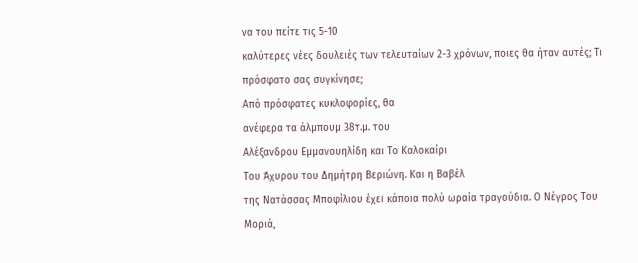να του πείτε τις 5-10
καλύτερες νέες δουλειές των τελευταίων 2-3 χρόνων, ποιες θα ήταν αυτές; Τι
πρόσφατο σας συγκίνησε;
Από πρόσφατες κυκλοφορίες, θα
ανέφερα τα άλμπουμ 38τ.μ. του
Αλέξανδρου Εμμανουηλίδη και Το Καλοκαίρι
Του Άχυρου του Δημήτρη Βεριώνη. Και η Βαβέλ
της Νατάσσας Μποφίλιου έχει κάποια πολύ ωραία τραγούδια. Ο Νέγρος Του Μοριά,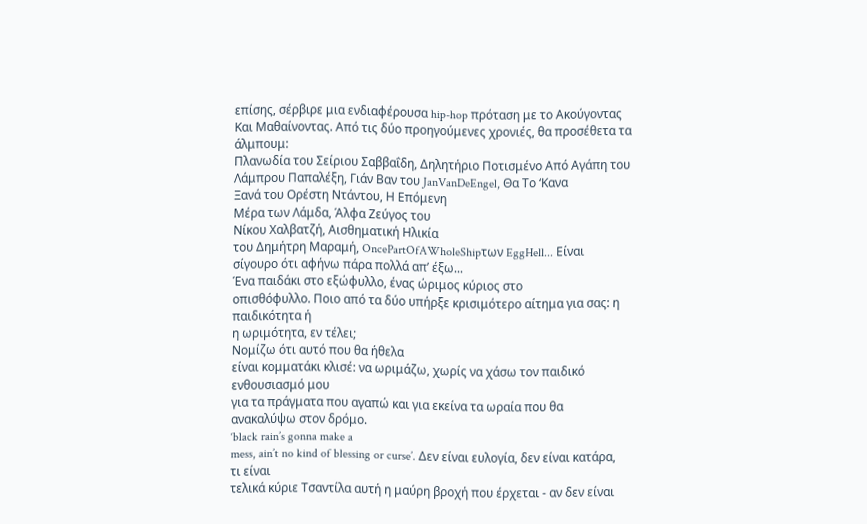επίσης, σέρβιρε μια ενδιαφέρουσα hip-hop πρόταση με το Ακούγοντας
Και Μαθαίνοντας. Από τις δύο προηγούμενες χρονιές, θα προσέθετα τα άλμπουμ:
Πλανωδία του Σείριου Σαββαΐδη, Δηλητήριο Ποτισμένο Από Αγάπη του
Λάμπρου Παπαλέξη, Γιάν Βαν του JanVanDeEngel, Θα Το ‘Κανα
Ξανά του Ορέστη Ντάντου, Η Επόμενη
Μέρα των Λάμδα, Άλφα Ζεύγος του
Νίκου Χαλβατζή, Αισθηματική Ηλικία
του Δημήτρη Μαραμή, OncePartOfAWholeShipτων EggHell... Είναι
σίγουρο ότι αφήνω πάρα πολλά απ’ έξω...
Ένα παιδάκι στο εξώφυλλο, ένας ώριμος κύριος στο
οπισθόφυλλο. Ποιο από τα δύο υπήρξε κρισιμότερο αίτημα για σας: η παιδικότητα ή
η ωριμότητα, εν τέλει;
Νομίζω ότι αυτό που θα ήθελα
είναι κομματάκι κλισέ: να ωριμάζω, χωρίς να χάσω τον παιδικό ενθουσιασμό μου
για τα πράγματα που αγαπώ και για εκείνα τα ωραία που θα ανακαλύψω στον δρόμο.
‘black rain’s gonna make a
mess, ain’t no kind of blessing or curse’. Δεν είναι ευλογία, δεν είναι κατάρα, τι είναι
τελικά κύριε Τσαντίλα αυτή η μαύρη βροχή που έρχεται - αν δεν είναι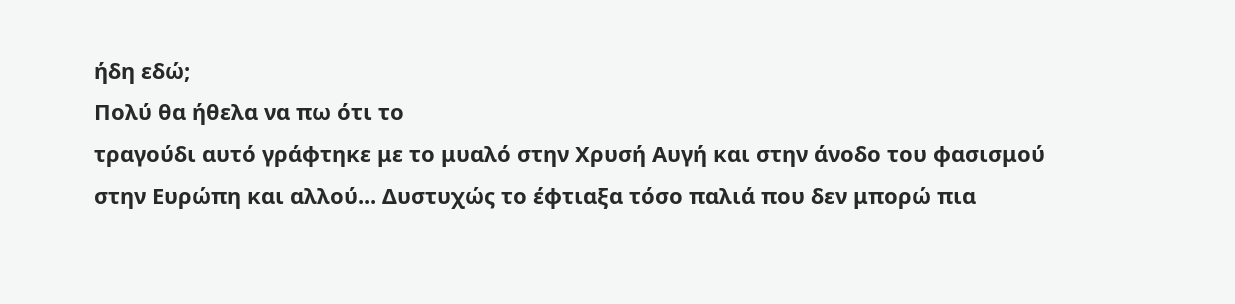ήδη εδώ;
Πολύ θα ήθελα να πω ότι το
τραγούδι αυτό γράφτηκε με το μυαλό στην Χρυσή Αυγή και στην άνοδο του φασισμού
στην Ευρώπη και αλλού... Δυστυχώς το έφτιαξα τόσο παλιά που δεν μπορώ πια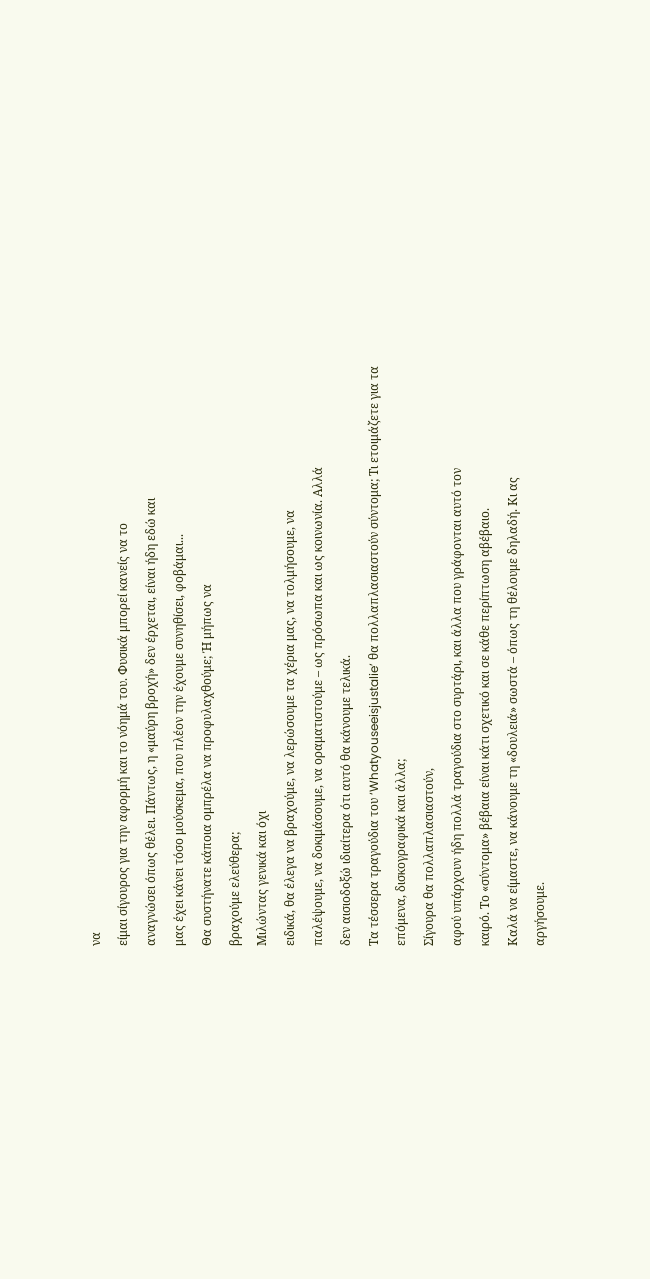να
είμαι σίγουρος για την αφορμή και το νόημά του. Φυσικά μπορεί κανείς να το
αναγνώσει όπως θέλει. Πάντως, η «μαύρη βροχή» δεν έρχεται, είναι ήδη εδώ και
μας έχει κάνει τόσο μούσκεμα, που πλέον την έχουμε συνηθίσει, φοβάμαι...
Θα συστήνατε κάποια ομπρέλα να προφυλαχθούμε; Ή μήπως να
βραχούμε ελεύθερα;
Μιλώντας γενικά και όχι
ειδικά, θα έλεγα να βραχούμε, να λερώσουμε τα χέρια μας, να τολμήσουμε, να
παλέψουμε, να δοκιμάσουμε, να οραματιστούμε – ως πρόσωπα και ως κοινωνία. Αλλά
δεν αισιοδοξώ ιδιαίτερα ότι αυτό θα κάνουμε τελικά.
Τα τέσσερα τραγούδια του ‘Whatyouseeisjustalie’ θα πολλαπλασιαστούν σύντομα; Τι ετοιμάζετε για τα
επόμενα, δισκογραφικά και άλλα;
Σίγουρα θα πολλαπλασιαστούν,
αφού υπάρχουν ήδη πολλά τραγούδια στο συρτάρι, και άλλα που γράφονται αυτό τον
καιρό. Το «σύντομα» βέβαια είναι κάτι σχετικό και σε κάθε περίπτωση αβέβαιο.
Καλά να είμαστε, να κάνουμε τη «δουλειά» σωστά – όπως τη θέλουμε δηλαδή. Κι ας
αργήσουμε.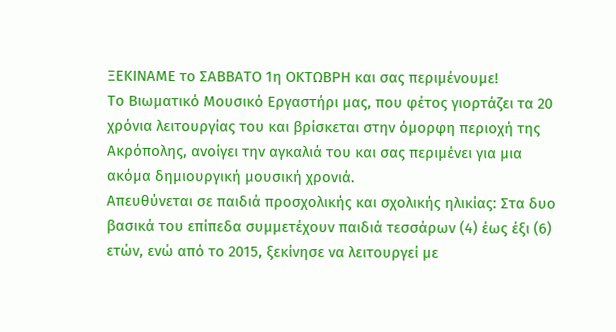ΞΕΚΙΝΑΜΕ το ΣΑΒΒΑΤΟ 1η ΟΚΤΩΒΡΗ και σας περιμένουμε!
Το Βιωματικό Μουσικό Εργαστήρι μας, που φέτος γιορτάζει τα 20 χρόνια λειτουργίας του και βρίσκεται στην όμορφη περιοχή της Ακρόπολης, ανοίγει την αγκαλιά του και σας περιμένει για μια ακόμα δημιουργική μουσική χρονιά.
Απευθύνεται σε παιδιά προσχολικής και σχολικής ηλικίας: Στα δυο βασικά του επίπεδα συμμετέχουν παιδιά τεσσάρων (4) έως έξι (6) ετών, ενώ από το 2015, ξεκίνησε να λειτουργεί με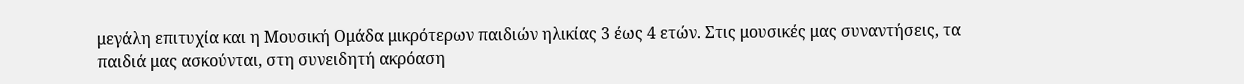μεγάλη επιτυχία και η Μουσική Ομάδα μικρότερων παιδιών ηλικίας 3 έως 4 ετών. Στις μουσικές μας συναντήσεις, τα παιδιά μας ασκούνται, στη συνειδητή ακρόαση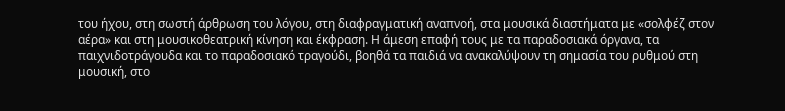του ήχου, στη σωστή άρθρωση του λόγου, στη διαφραγματική αναπνοή, στα μουσικά διαστήματα με «σολφέζ στον αέρα» και στη μουσικοθεατρική κίνηση και έκφραση. Η άμεση επαφή τους με τα παραδοσιακά όργανα, τα παιχνιδοτράγουδα και το παραδοσιακό τραγούδι, βοηθά τα παιδιά να ανακαλύψουν τη σημασία του ρυθμού στη μουσική, στο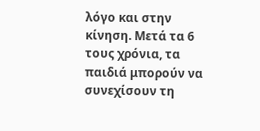λόγο και στην κίνηση. Μετά τα 6 τους χρόνια, τα παιδιά μπορούν να συνεχίσουν τη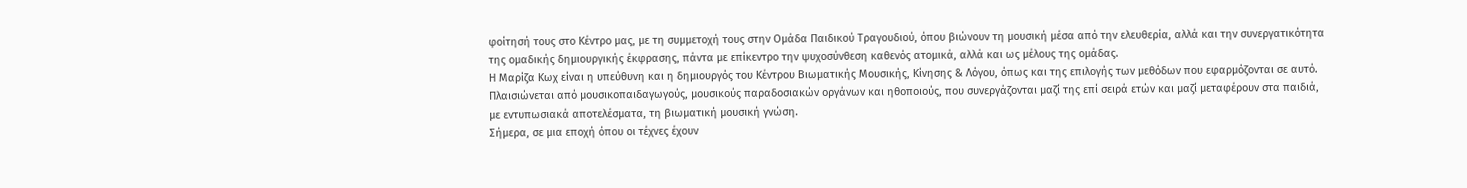φοίτησή τους στο Κέντρο μας, με τη συμμετοχή τους στην Ομάδα Παιδικού Τραγουδιού, όπου βιώνουν τη μουσική μέσα από την ελευθερία, αλλά και την συνεργατικότητα της ομαδικής δημιουργικής έκφρασης, πάντα με επίκεντρο την ψυχοσύνθεση καθενός ατομικά, αλλά και ως μέλους της ομάδας.
Η Μαρίζα Κωχ είναι η υπεύθυνη και η δημιουργός του Κέντρου Βιωματικής Μουσικής, Κίνησης & Λόγου, όπως και της επιλογής των μεθόδων που εφαρμόζονται σε αυτό. Πλαισιώνεται από μουσικοπαιδαγωγούς, μουσικούς παραδοσιακών οργάνων και ηθοποιούς, που συνεργάζονται μαζί της επί σειρά ετών και μαζί μεταφέρουν στα παιδιά, με εντυπωσιακά αποτελέσματα, τη βιωματική μουσική γνώση.
Σήμερα, σε μια εποχή όπου οι τέχνες έχουν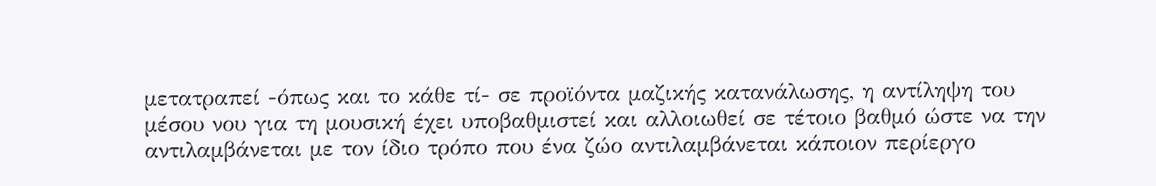μετατραπεί -όπως και το κάθε τί- σε προϊόντα μαζικής κατανάλωσης, η αντίληψη του μέσου νου για τη μουσική έχει υποβαθμιστεί και αλλοιωθεί σε τέτοιο βαθμό ώστε να την αντιλαμβάνεται με τον ίδιο τρόπο που ένα ζώο αντιλαμβάνεται κάποιον περίεργο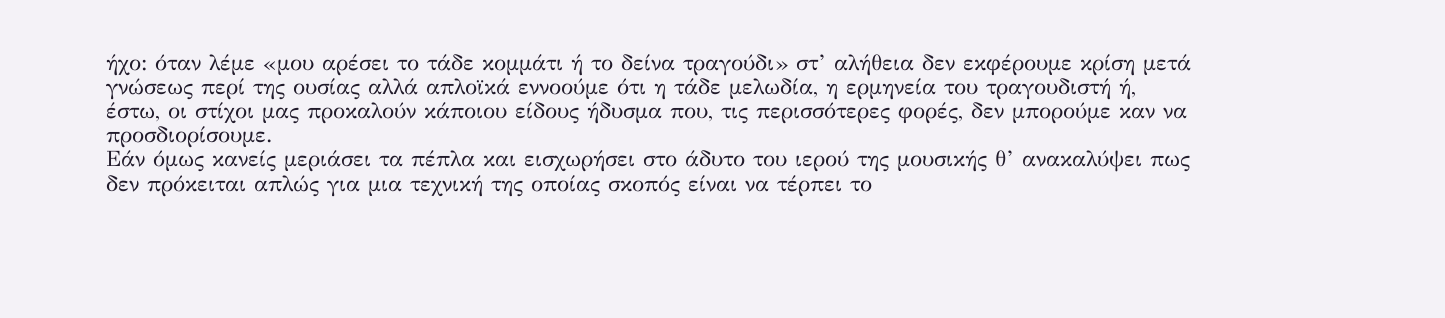ήχο: όταν λέμε «μου αρέσει το τάδε κομμάτι ή το δείνα τραγούδι» στ’ αλήθεια δεν εκφέρουμε κρίση μετά γνώσεως περί της ουσίας αλλά απλοϊκά εννοούμε ότι η τάδε μελωδία, η ερμηνεία του τραγουδιστή ή, έστω, οι στίχοι μας προκαλούν κάποιου είδους ήδυσμα που, τις περισσότερες φορές, δεν μπορούμε καν να προσδιορίσουμε.
Εάν όμως κανείς μεριάσει τα πέπλα και εισχωρήσει στο άδυτο του ιερού της μουσικής θ’ ανακαλύψει πως δεν πρόκειται απλώς για μια τεχνική της οποίας σκοπός είναι να τέρπει το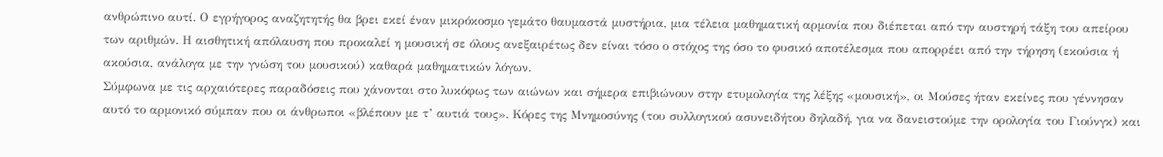ανθρώπινο αυτί. Ο εγρήγορος αναζητητής θα βρει εκεί έναν μικρόκοσμο γεμάτο θαυμαστά μυστήρια, μια τέλεια μαθηματική αρμονία που διέπεται από την αυστηρή τάξη του απείρου των αριθμών. Η αισθητική απόλαυση που προκαλεί η μουσική σε όλους ανεξαιρέτως δεν είναι τόσο ο στόχος της όσο το φυσικό αποτέλεσμα που απορρέει από την τήρηση (εκούσια ή ακούσια, ανάλογα με την γνώση του μουσικού) καθαρά μαθηματικών λόγων.
Σύμφωνα με τις αρχαιότερες παραδόσεις που χάνονται στο λυκόφως των αιώνων και σήμερα επιβιώνουν στην ετυμολογία της λέξης «μουσική», οι Μούσες ήταν εκείνες που γέννησαν αυτό το αρμονικό σύμπαν που οι άνθρωποι «βλέπουν με τ’ αυτιά τους». Κόρες της Μνημοσύνης (του συλλογικού ασυνειδήτου δηλαδή, για να δανειστούμε την ορολογία του Γιούνγκ) και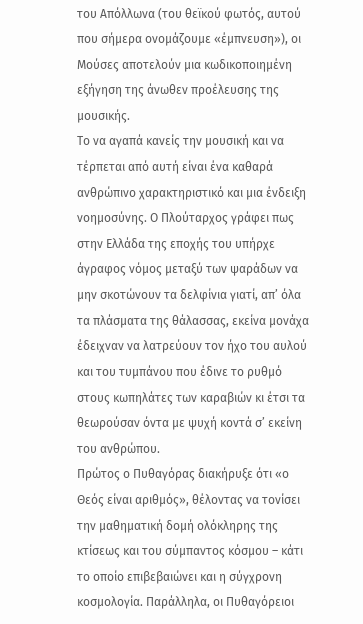του Απόλλωνα (του θεϊκού φωτός, αυτού που σήμερα ονομάζουμε «έμπνευση»), οι Μούσες αποτελούν μια κωδικοποιημένη εξήγηση της άνωθεν προέλευσης της μουσικής.
Το να αγαπά κανείς την μουσική και να τέρπεται από αυτή είναι ένα καθαρά ανθρώπινο χαρακτηριστικό και μια ένδειξη νοημοσύνης. Ο Πλούταρχος γράφει πως στην Ελλάδα της εποχής του υπήρχε άγραφος νόμος μεταξύ των ψαράδων να μην σκοτώνουν τα δελφίνια γιατί, απ’ όλα τα πλάσματα της θάλασσας, εκείνα μονάχα έδειχναν να λατρεύουν τον ήχο του αυλού και του τυμπάνου που έδινε το ρυθμό στους κωπηλάτες των καραβιών κι έτσι τα θεωρούσαν όντα με ψυχή κοντά σ’ εκείνη του ανθρώπου.
Πρώτος ο Πυθαγόρας διακήρυξε ότι «ο Θεός είναι αριθμός», θέλοντας να τονίσει την μαθηματική δομή ολόκληρης της κτίσεως και του σύμπαντος κόσμου – κάτι το οποίο επιβεβαιώνει και η σύγχρονη κοσμολογία. Παράλληλα, οι Πυθαγόρειοι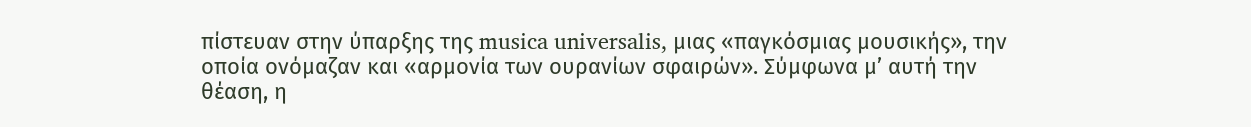πίστευαν στην ύπαρξης της musica universalis, μιας «παγκόσμιας μουσικής», την οποία ονόμαζαν και «αρμονία των ουρανίων σφαιρών». Σύμφωνα μ’ αυτή την θέαση, η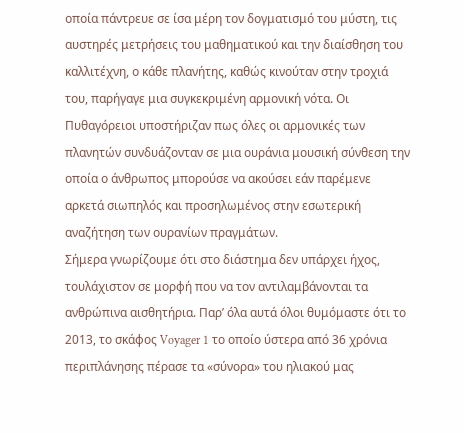οποία πάντρευε σε ίσα μέρη τον δογματισμό του μύστη, τις αυστηρές μετρήσεις του μαθηματικού και την διαίσθηση του καλλιτέχνη, ο κάθε πλανήτης, καθώς κινούταν στην τροχιά του, παρήγαγε μια συγκεκριμένη αρμονική νότα. Οι Πυθαγόρειοι υποστήριζαν πως όλες οι αρμονικές των πλανητών συνδυάζονταν σε μια ουράνια μουσική σύνθεση την οποία ο άνθρωπος μπορούσε να ακούσει εάν παρέμενε αρκετά σιωπηλός και προσηλωμένος στην εσωτερική αναζήτηση των ουρανίων πραγμάτων.
Σήμερα γνωρίζουμε ότι στο διάστημα δεν υπάρχει ήχος, τουλάχιστον σε μορφή που να τον αντιλαμβάνονται τα ανθρώπινα αισθητήρια. Παρ’ όλα αυτά όλοι θυμόμαστε ότι το 2013, το σκάφος Voyager 1 το οποίο ύστερα από 36 χρόνια περιπλάνησης πέρασε τα «σύνορα» του ηλιακού μας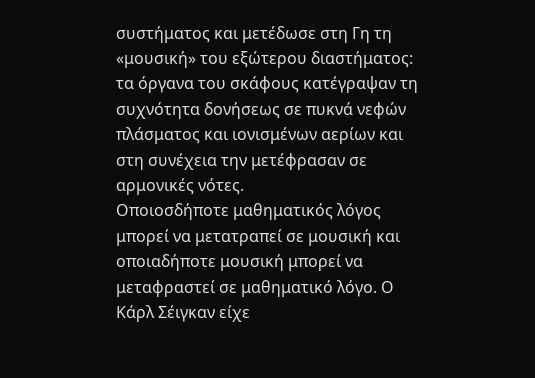συστήματος και μετέδωσε στη Γη τη «μουσική» του εξώτερου διαστήματος: τα όργανα του σκάφους κατέγραψαν τη συχνότητα δονήσεως σε πυκνά νεφών πλάσματος και ιονισμένων αερίων και στη συνέχεια την μετέφρασαν σε αρμονικές νότες.
Οποιοσδήποτε μαθηματικός λόγος μπορεί να μετατραπεί σε μουσική και οποιαδήποτε μουσική μπορεί να μεταφραστεί σε μαθηματικό λόγο. Ο Κάρλ Σέιγκαν είχε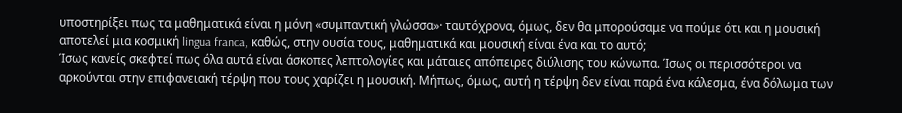υποστηρίξει πως τα μαθηματικά είναι η μόνη «συμπαντική γλώσσα»· ταυτόχρονα, όμως, δεν θα μπορούσαμε να πούμε ότι και η μουσική αποτελεί μια κοσμική lingua franca, καθώς, στην ουσία τους, μαθηματικά και μουσική είναι ένα και το αυτό;
Ίσως κανείς σκεφτεί πως όλα αυτά είναι άσκοπες λεπτολογίες και μάταιες απόπειρες διύλισης του κώνωπα. Ίσως οι περισσότεροι να αρκούνται στην επιφανειακή τέρψη που τους χαρίζει η μουσική. Μήπως, όμως, αυτή η τέρψη δεν είναι παρά ένα κάλεσμα, ένα δόλωμα των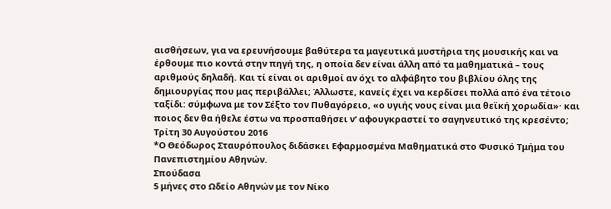αισθήσεων, για να ερευνήσουμε βαθύτερα τα μαγευτικά μυστήρια της μουσικής και να έρθουμε πιο κοντά στην πηγή της, η οποία δεν είναι άλλη από τα μαθηματικά – τους αριθμούς δηλαδή. Και τί είναι οι αριθμοί αν όχι το αλφάβητο του βιβλίου όλης της δημιουργίας που μας περιβάλλει; Άλλωστε, κανείς έχει να κερδίσει πολλά από ένα τέτοιο ταξίδι: σύμφωνα με τον Σέξτο τον Πυθαγόρειο, «ο υγιής νους είναι μια θεϊκή χορωδία»· και ποιος δεν θα ήθελε έστω να προσπαθήσει ν’ αφουγκραστεί το σαγηνευτικό της κρεσέντο;
Τρίτη 30 Αυγούστου 2016
*Ο Θεόδωρος Σταυρόπουλος διδάσκει Εφαρμοσμένα Μαθηματικά στο Φυσικό Τμήμα του Πανεπιστημίου Αθηνών.
Σπούδασα
5 μήνες στο Ωδείο Αθηνών με τον Νίκο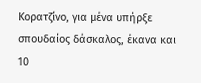Κορατζίνο, για μένα υπήρξε
σπουδαίος δάσκαλος, έκανα και 10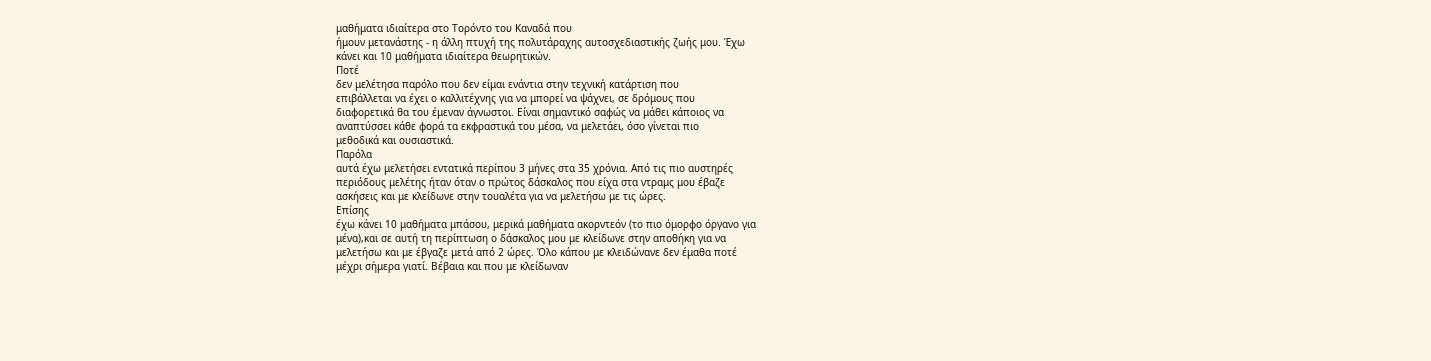μαθήματα ιδιαίτερα στο Τορόντο του Καναδά που
ήμουν μετανάστης - η άλλη πτυχή της πολυτάραχης αυτοσχεδιαστικής ζωής μου. Έχω
κάνει και 10 μαθήματα ιδιαίτερα θεωρητικών.
Ποτέ
δεν μελέτησα παρόλο που δεν είμαι ενάντια στην τεχνική κατάρτιση που
επιβάλλεται να έχει ο καλλιτέχνης για να μπορεί να ψάχνει, σε δρόμους που
διαφορετικά θα του έμεναν άγνωστοι. Είναι σημαντικό σαφώς να μάθει κάποιος να
αναπτύσσει κάθε φορά τα εκφραστικά του μέσα, να μελετάει, όσο γίνεται πιο
μεθοδικά και ουσιαστικά.
Παρόλα
αυτά έχω μελετήσει εντατικά περίπου 3 μήνες στα 35 χρόνια. Από τις πιο αυστηρές
περιόδους μελέτης ήταν όταν ο πρώτος δάσκαλος που είχα στα ντραμς μου έβαζε
ασκήσεις και με κλείδωνε στην τουαλέτα για να μελετήσω με τις ώρες.
Επίσης
έχω κάνει 10 μαθήματα μπάσου, μερικά μαθήματα ακορντεόν (το πιο όμορφο όργανο για
μένα),και σε αυτή τη περίπτωση ο δάσκαλος μου με κλείδωνε στην αποθήκη για να
μελετήσω και με έβγαζε μετά από 2 ώρες. Όλο κάπου με κλειδώνανε δεν έμαθα ποτέ
μέχρι σήμερα γιατί. Βέβαια και που με κλείδωναν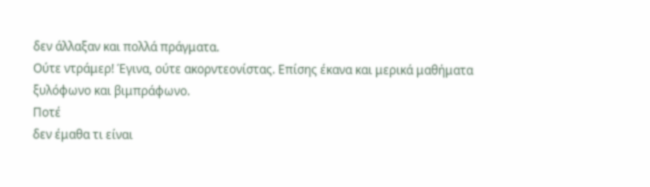δεν άλλαξαν και πολλά πράγματα.
Ούτε ντράμερ! Έγινα, ούτε ακορντεονίστας. Επίσης έκανα και μερικά μαθήματα
ξυλόφωνο και βιμπράφωνο.
Ποτέ
δεν έμαθα τι είναι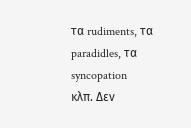τα rudiments, τα paradidles, τα syncopation
κλπ. Δεν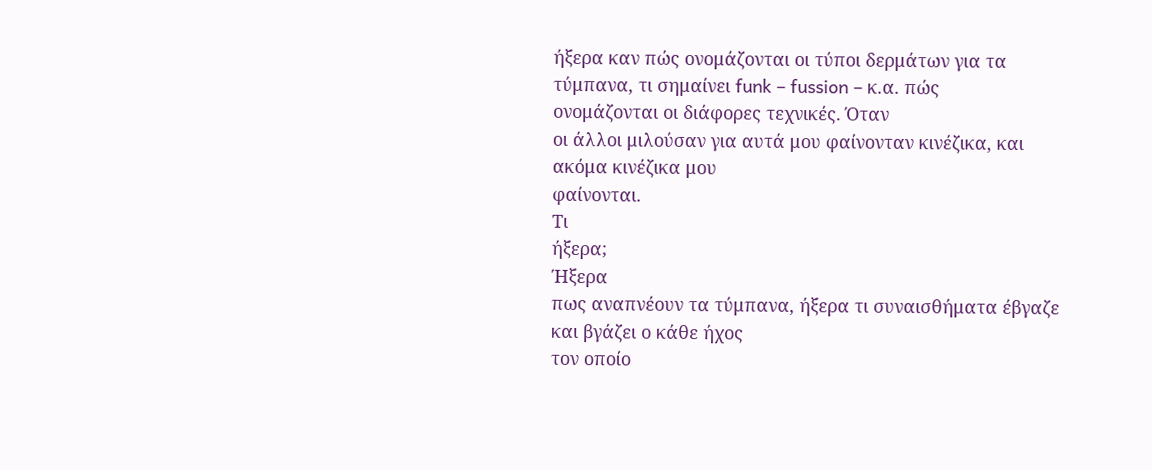ήξερα καν πώς ονομάζονται οι τύποι δερμάτων για τα τύμπανα, τι σημαίνει funk – fussion – κ.α. πώς
ονομάζονται οι διάφορες τεχνικές. Όταν
οι άλλοι μιλούσαν για αυτά μου φαίνονταν κινέζικα, και ακόμα κινέζικα μου
φαίνονται.
Τι
ήξερα;
Ήξερα
πως αναπνέουν τα τύμπανα, ήξερα τι συναισθήματα έβγαζε και βγάζει ο κάθε ήχος
τον οποίο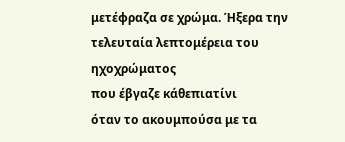μετέφραζα σε χρώμα. Ήξερα την τελευταία λεπτομέρεια του ηχοχρώματος
που έβγαζε κάθεπιατίνι
όταν το ακουμπούσα με τα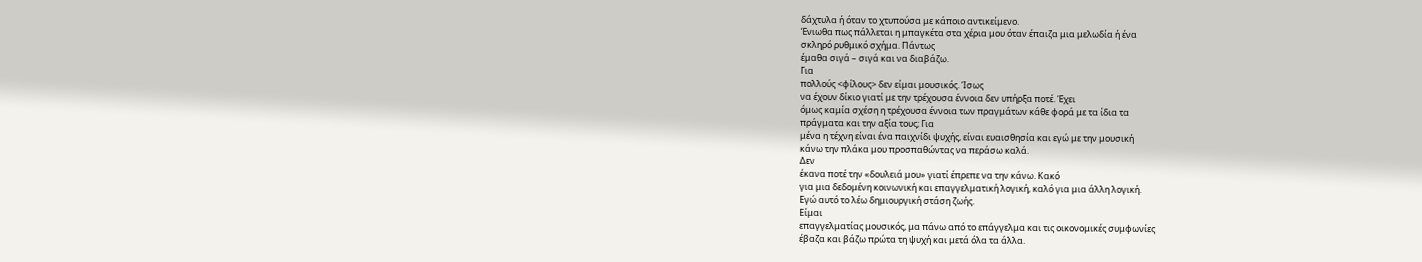δάχτυλα ή όταν το χτυπούσα με κάποιο αντικείμενο.
Ένιωθα πως πάλλεται η μπαγκέτα στα χέρια μου όταν έπαιζα μια μελωδία ή ένα
σκληρό ρυθμικό σχήμα. Πάντως
έμαθα σιγά – σιγά και να διαβάζω.
Για
πολλούς <φίλους> δεν είμαι μουσικός. Ίσως
να έχουν δίκιο γιατί με την τρέχουσα έννοια δεν υπήρξα ποτέ. Έχει
όμως καμία σχέση η τρέχουσα έννοια των πραγμάτων κάθε φορά με τα ίδια τα
πράγματα και την αξία τους; Για
μένα η τέχνη είναι ένα παιχνίδι ψυχής, είναι ευαισθησία και εγώ με την μουσική
κάνω την πλάκα μου προσπαθώντας να περάσω καλά.
Δεν
έκανα ποτέ την «δουλειά μου» γιατί έπρεπε να την κάνω. Κακό
για μια δεδομένη κοινωνική και επαγγελματική λογική, καλό για μια άλλη λογική.
Εγώ αυτό το λέω δημιουργική στάση ζωής.
Είμαι
επαγγελματίας μουσικός, μα πάνω από το επάγγελμα και τις οικονομικές συμφωνίες
έβαζα και βάζω πρώτα τη ψυχή και μετά όλα τα άλλα.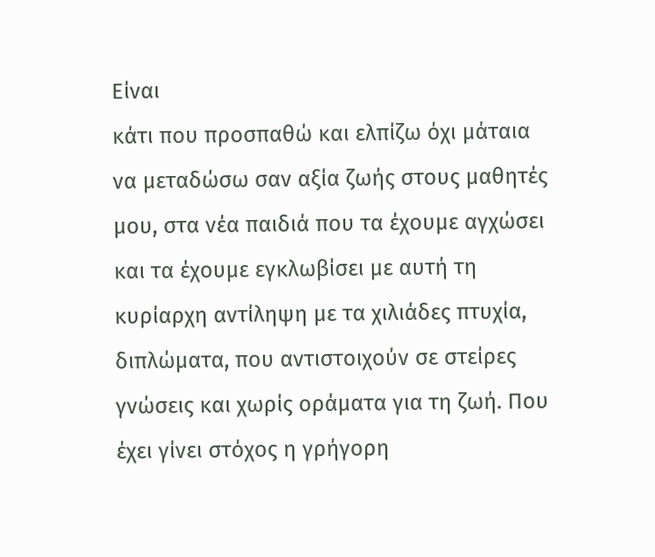Είναι
κάτι που προσπαθώ και ελπίζω όχι μάταια να μεταδώσω σαν αξία ζωής στους μαθητές
μου, στα νέα παιδιά που τα έχουμε αγχώσει και τα έχουμε εγκλωβίσει με αυτή τη
κυρίαρχη αντίληψη με τα χιλιάδες πτυχία, διπλώματα, που αντιστοιχούν σε στείρες
γνώσεις και χωρίς οράματα για τη ζωή. Που έχει γίνει στόχος η γρήγορη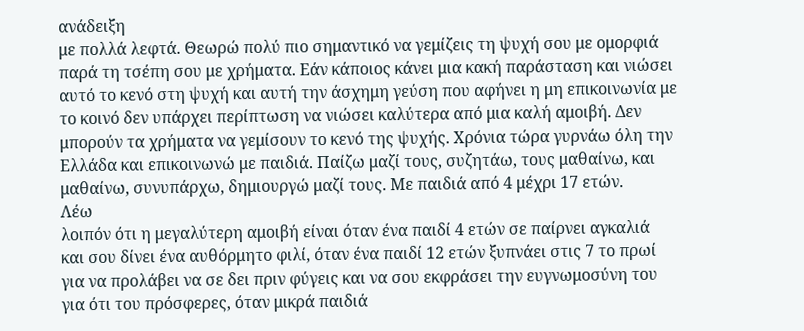ανάδειξη
με πολλά λεφτά. Θεωρώ πολύ πιο σημαντικό να γεμίζεις τη ψυχή σου με ομορφιά
παρά τη τσέπη σου με χρήματα. Εάν κάποιος κάνει μια κακή παράσταση και νιώσει
αυτό το κενό στη ψυχή και αυτή την άσχημη γεύση που αφήνει η μη επικοινωνία με
το κοινό δεν υπάρχει περίπτωση να νιώσει καλύτερα από μια καλή αμοιβή. Δεν
μπορούν τα χρήματα να γεμίσουν το κενό της ψυχής. Χρόνια τώρα γυρνάω όλη την
Ελλάδα και επικοινωνώ με παιδιά. Παίζω μαζί τους, συζητάω, τους μαθαίνω, και
μαθαίνω, συνυπάρχω, δημιουργώ μαζί τους. Με παιδιά από 4 μέχρι 17 ετών.
Λέω
λοιπόν ότι η μεγαλύτερη αμοιβή είναι όταν ένα παιδί 4 ετών σε παίρνει αγκαλιά
και σου δίνει ένα αυθόρμητο φιλί, όταν ένα παιδί 12 ετών ξυπνάει στις 7 το πρωί
για να προλάβει να σε δει πριν φύγεις και να σου εκφράσει την ευγνωμοσύνη του
για ότι του πρόσφερες, όταν μικρά παιδιά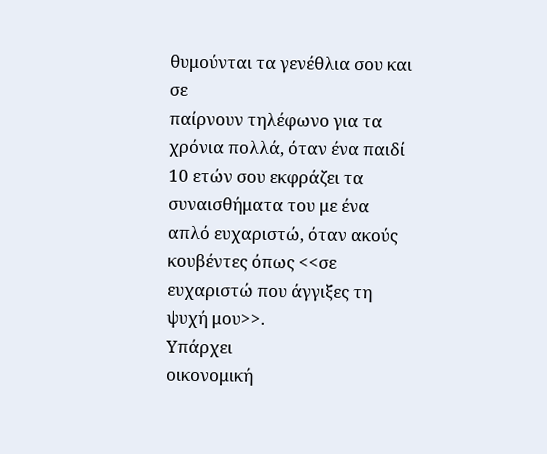θυμούνται τα γενέθλια σου και σε
παίρνουν τηλέφωνο για τα χρόνια πολλά, όταν ένα παιδί 10 ετών σου εκφράζει τα
συναισθήματα του με ένα απλό ευχαριστώ, όταν ακούς κουβέντες όπως <<σε
ευχαριστώ που άγγιξες τη ψυχή μου>>.
Υπάρχει
οικονομική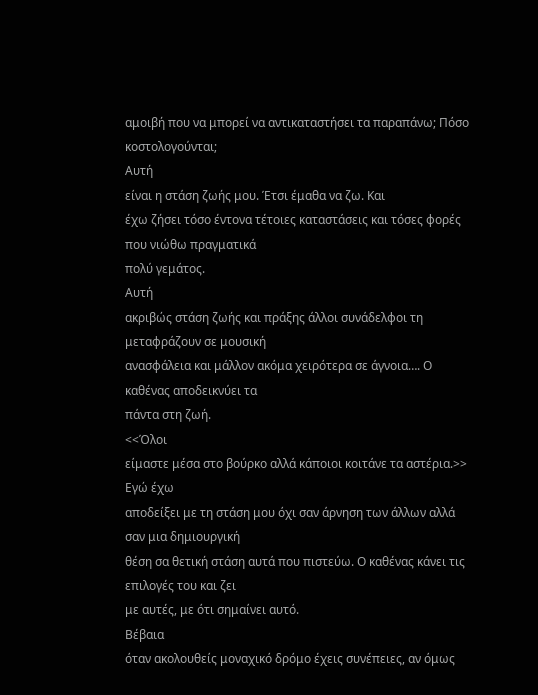αμοιβή που να μπορεί να αντικαταστήσει τα παραπάνω; Πόσο
κοστολογούνται;
Αυτή
είναι η στάση ζωής μου. Έτσι έμαθα να ζω. Και
έχω ζήσει τόσο έντονα τέτοιες καταστάσεις και τόσες φορές που νιώθω πραγματικά
πολύ γεμάτος.
Αυτή
ακριβώς στάση ζωής και πράξης άλλοι συνάδελφοι τη μεταφράζουν σε μουσική
ανασφάλεια και μάλλον ακόμα χειρότερα σε άγνοια…. Ο καθένας αποδεικνύει τα
πάντα στη ζωή.
<<Όλοι
είμαστε μέσα στο βούρκο αλλά κάποιοι κοιτάνε τα αστέρια.>> Εγώ έχω
αποδείξει με τη στάση μου όχι σαν άρνηση των άλλων αλλά σαν μια δημιουργική
θέση σα θετική στάση αυτά που πιστεύω. Ο καθένας κάνει τις επιλογές του και ζει
με αυτές, με ότι σημαίνει αυτό.
Βέβαια
όταν ακολουθείς μοναχικό δρόμο έχεις συνέπειες, αν όμως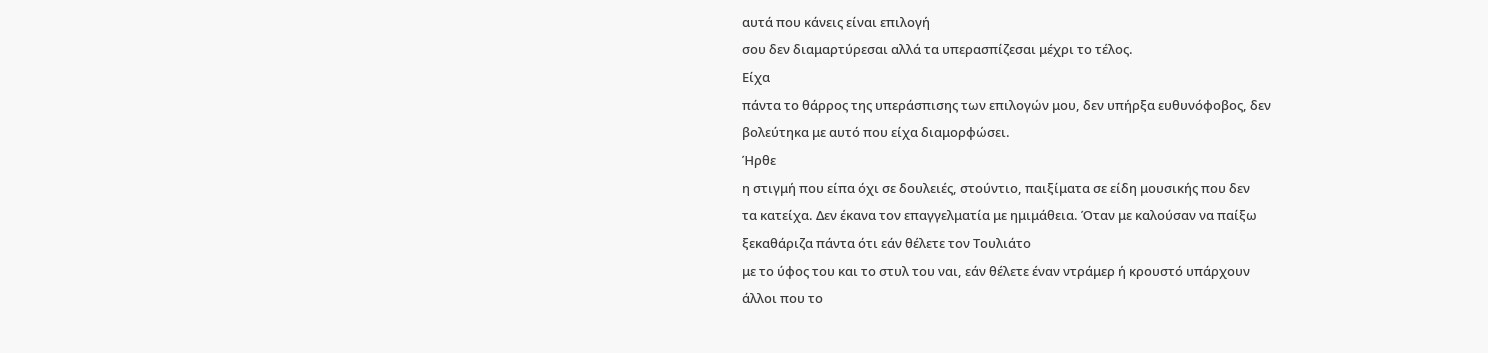αυτά που κάνεις είναι επιλογή
σου δεν διαμαρτύρεσαι αλλά τα υπερασπίζεσαι μέχρι το τέλος.
Είχα
πάντα το θάρρος της υπεράσπισης των επιλογών μου, δεν υπήρξα ευθυνόφοβος, δεν
βολεύτηκα με αυτό που είχα διαμορφώσει.
Ήρθε
η στιγμή που είπα όχι σε δουλειές, στούντιο, παιξίματα σε είδη μουσικής που δεν
τα κατείχα. Δεν έκανα τον επαγγελματία με ημιμάθεια. Όταν με καλούσαν να παίξω
ξεκαθάριζα πάντα ότι εάν θέλετε τον Τουλιάτο
με το ύφος του και το στυλ του ναι, εάν θέλετε έναν ντράμερ ή κρουστό υπάρχουν
άλλοι που το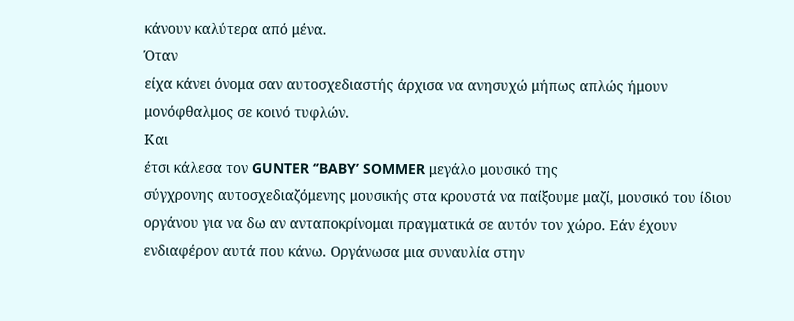κάνουν καλύτερα από μένα.
Όταν
είχα κάνει όνομα σαν αυτοσχεδιαστής άρχισα να ανησυχώ μήπως απλώς ήμουν
μονόφθαλμος σε κοινό τυφλών.
Και
έτσι κάλεσα τον GUNTER ‘’BABY’ SOMMER μεγάλο μουσικό της
σύγχρονης αυτοσχεδιαζόμενης μουσικής στα κρουστά να παίξουμε μαζί, μουσικό του ίδιου
οργάνου για να δω αν ανταποκρίνομαι πραγματικά σε αυτόν τον χώρο. Εάν έχουν
ενδιαφέρον αυτά που κάνω. Οργάνωσα μια συναυλία στην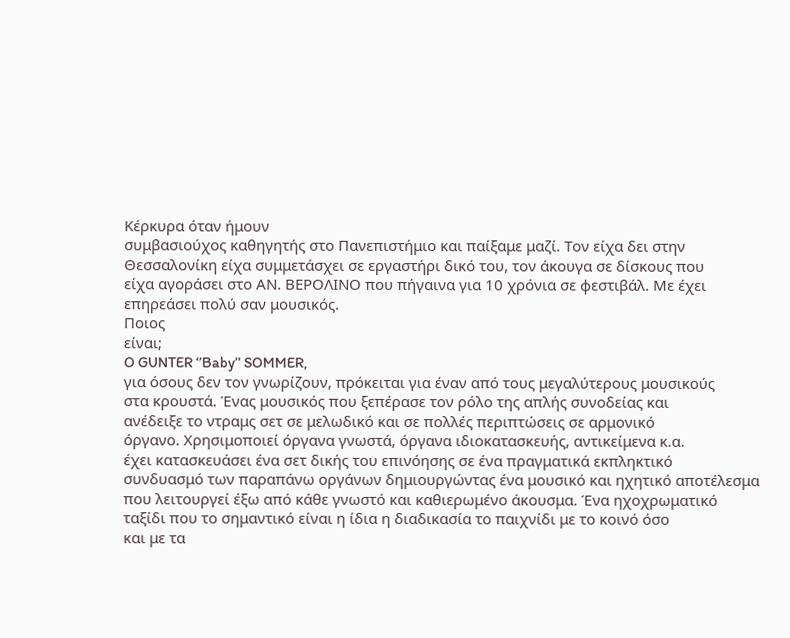Κέρκυρα όταν ήμουν
συμβασιούχος καθηγητής στο Πανεπιστήμιο και παίξαμε μαζί. Τον είχα δει στην
Θεσσαλονίκη είχα συμμετάσχει σε εργαστήρι δικό του, τον άκουγα σε δίσκους που
είχα αγοράσει στο ΑΝ. ΒΕΡΟΛΙΝΟ που πήγαινα για 10 χρόνια σε φεστιβάλ. Με έχει
επηρεάσει πολύ σαν μουσικός.
Ποιος
είναι;
O GUNTER ‘’Baby’’ SOMMER,
για όσους δεν τον γνωρίζουν, πρόκειται για έναν από τους μεγαλύτερους μουσικούς
στα κρουστά. Ένας μουσικός που ξεπέρασε τον ρόλο της απλής συνοδείας και
ανέδειξε το ντραμς σετ σε μελωδικό και σε πολλές περιπτώσεις σε αρμονικό
όργανο. Χρησιμοποιεί όργανα γνωστά, όργανα ιδιοκατασκευής, αντικείμενα κ.α.
έχει κατασκευάσει ένα σετ δικής του επινόησης σε ένα πραγματικά εκπληκτικό
συνδυασμό των παραπάνω οργάνων δημιουργώντας ένα μουσικό και ηχητικό αποτέλεσμα
που λειτουργεί έξω από κάθε γνωστό και καθιερωμένο άκουσμα. Ένα ηχοχρωματικό
ταξίδι που το σημαντικό είναι η ίδια η διαδικασία το παιχνίδι με το κοινό όσο
και με τα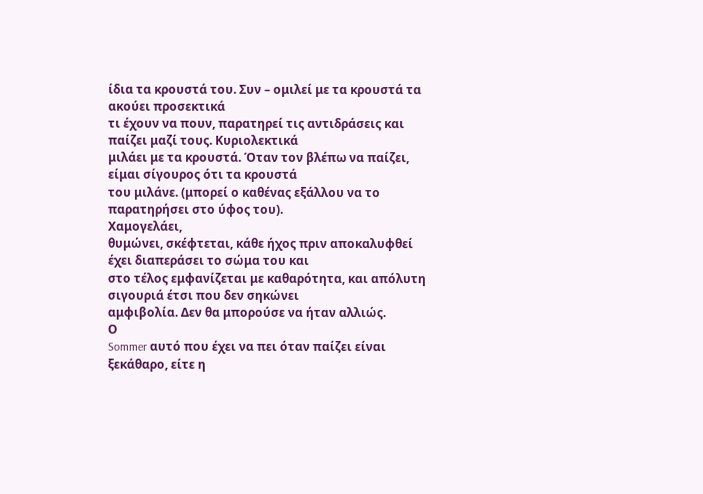ίδια τα κρουστά του. Συν – ομιλεί με τα κρουστά τα ακούει προσεκτικά
τι έχουν να πουν, παρατηρεί τις αντιδράσεις και παίζει μαζί τους. Κυριολεκτικά
μιλάει με τα κρουστά. Όταν τον βλέπω να παίζει, είμαι σίγουρος ότι τα κρουστά
του μιλάνε. (μπορεί ο καθένας εξάλλου να το παρατηρήσει στο ύφος του).
Χαμογελάει,
θυμώνει, σκέφτεται, κάθε ήχος πριν αποκαλυφθεί έχει διαπεράσει το σώμα του και
στο τέλος εμφανίζεται με καθαρότητα, και απόλυτη σιγουριά έτσι που δεν σηκώνει
αμφιβολία. Δεν θα μπορούσε να ήταν αλλιώς.
Ο
Sommer αυτό που έχει να πει όταν παίζει είναι ξεκάθαρο, είτε η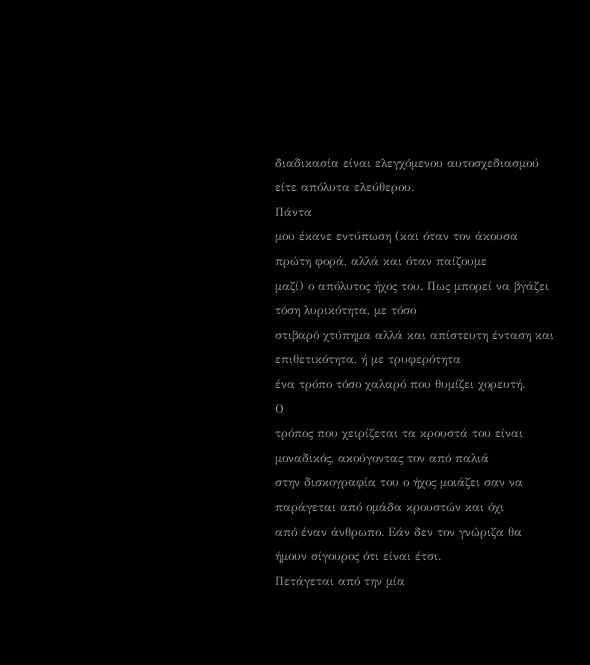διαδικασία είναι ελεγχόμενου αυτοσχεδιασμού είτε απόλυτα ελεύθερου.
Πάντα
μου έκανε εντύπωση (και όταν τον άκουσα πρώτη φορά, αλλά και όταν παίζουμε
μαζί) ο απόλυτος ήχος του. Πως μπορεί να βγάζει τόση λυρικότητα, με τόσο
στιβαρό χτύπημα αλλά και απίστευτη ένταση και επιθετικότητα, ή με τρυφερότητα
ένα τρόπο τόσο χαλαρό που θυμίζει χορευτή.
Ο
τρόπος που χειρίζεται τα κρουστά του είναι μοναδικός, ακούγοντας τον από παλιά
στην δισκογραφία του ο ήχος μοιάζει σαν να παράγεται από ομάδα κρουστών και όχι
από έναν άνθρωπο. Εάν δεν τον γνώριζα θα ήμουν σίγουρος ότι είναι έτσι.
Πετάγεται από την μία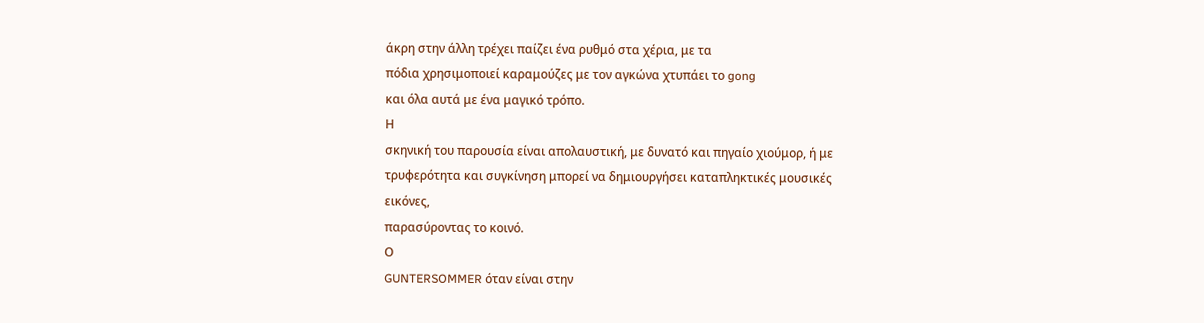άκρη στην άλλη τρέχει παίζει ένα ρυθμό στα χέρια, με τα
πόδια χρησιμοποιεί καραμούζες με τον αγκώνα χτυπάει το gong
και όλα αυτά με ένα μαγικό τρόπο.
Η
σκηνική του παρουσία είναι απολαυστική, με δυνατό και πηγαίο χιούμορ, ή με
τρυφερότητα και συγκίνηση μπορεί να δημιουργήσει καταπληκτικές μουσικές εικόνες,
παρασύροντας το κοινό.
Ο
GUNTERSOMMER όταν είναι στην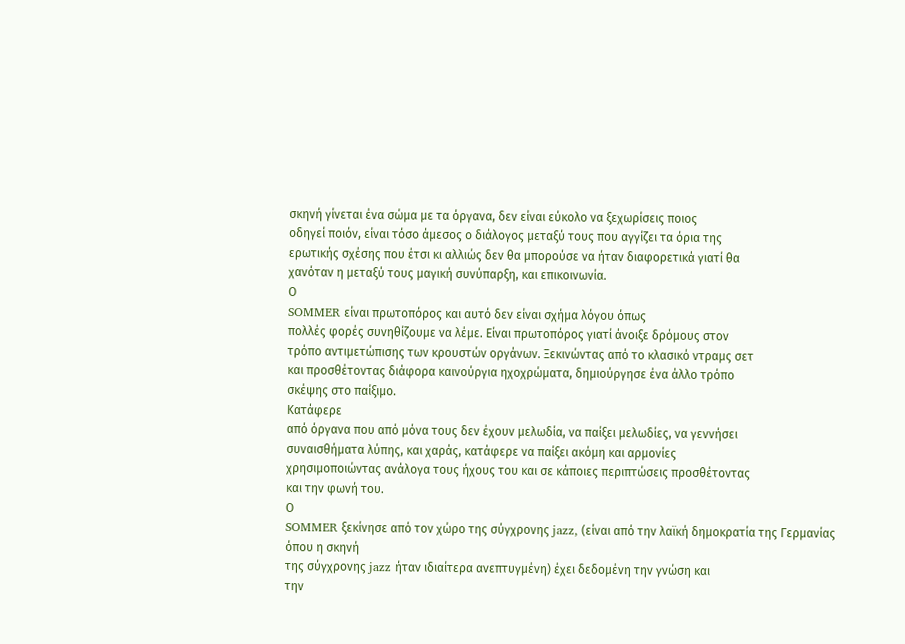σκηνή γίνεται ένα σώμα με τα όργανα, δεν είναι εύκολο να ξεχωρίσεις ποιος
οδηγεί ποιόν, είναι τόσο άμεσος ο διάλογος μεταξύ τους που αγγίζει τα όρια της
ερωτικής σχέσης που έτσι κι αλλιώς δεν θα μπορούσε να ήταν διαφορετικά γιατί θα
χανόταν η μεταξύ τους μαγική συνύπαρξη, και επικοινωνία.
Ο
SOMMER είναι πρωτοπόρος και αυτό δεν είναι σχήμα λόγου όπως
πολλές φορές συνηθίζουμε να λέμε. Είναι πρωτοπόρος γιατί άνοιξε δρόμους στον
τρόπο αντιμετώπισης των κρουστών οργάνων. Ξεκινώντας από το κλασικό ντραμς σετ
και προσθέτοντας διάφορα καινούργια ηχοχρώματα, δημιούργησε ένα άλλο τρόπο
σκέψης στο παίξιμο.
Κατάφερε
από όργανα που από μόνα τους δεν έχουν μελωδία, να παίξει μελωδίες, να γεννήσει
συναισθήματα λύπης, και χαράς, κατάφερε να παίξει ακόμη και αρμονίες
χρησιμοποιώντας ανάλογα τους ήχους του και σε κάποιες περιπτώσεις προσθέτοντας
και την φωνή του.
Ο
SOMMER ξεκίνησε από τον χώρο της σύγχρονης jazz, (είναι από την λαϊκή δημοκρατία της Γερμανίας όπου η σκηνή
της σύγχρονης jazz ήταν ιδιαίτερα ανεπτυγμένη) έχει δεδομένη την γνώση και
την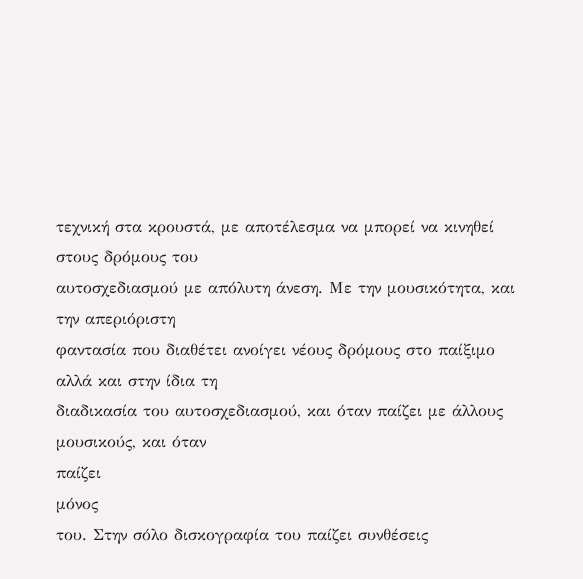τεχνική στα κρουστά, με αποτέλεσμα να μπορεί να κινηθεί στους δρόμους του
αυτοσχεδιασμού με απόλυτη άνεση. Με την μουσικότητα, και την απεριόριστη
φαντασία που διαθέτει ανοίγει νέους δρόμους στο παίξιμο αλλά και στην ίδια τη
διαδικασία του αυτοσχεδιασμού, και όταν παίζει με άλλους μουσικούς, και όταν
παίζει
μόνος
του. Στην σόλο δισκογραφία του παίζει συνθέσεις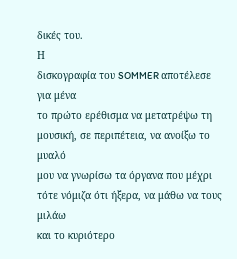δικές του.
Η
δισκογραφία του SOMMER αποτέλεσε για μένα
το πρώτο ερέθισμα να μετατρέψω τη μουσική, σε περιπέτεια, να ανοίξω το μυαλό
μου να γνωρίσω τα όργανα που μέχρι τότε νόμιζα ότι ήξερα, να μάθω να τους μιλάω
και το κυριότερο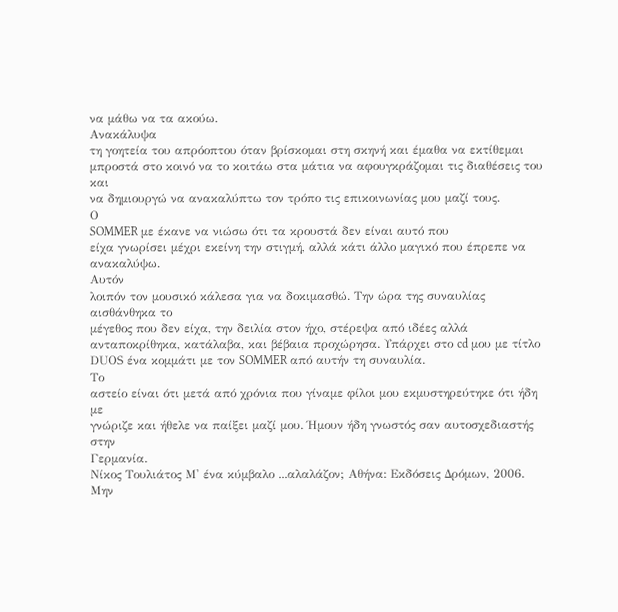να μάθω να τα ακούω.
Ανακάλυψα
τη γοητεία του απρόοπτου όταν βρίσκομαι στη σκηνή και έμαθα να εκτίθεμαι
μπροστά στο κοινό να το κοιτάω στα μάτια να αφουγκράζομαι τις διαθέσεις του και
να δημιουργώ να ανακαλύπτω τον τρόπο τις επικοινωνίας μου μαζί τους.
Ο
SOMMER με έκανε να νιώσω ότι τα κρουστά δεν είναι αυτό που
είχα γνωρίσει μέχρι εκείνη την στιγμή, αλλά κάτι άλλο μαγικό που έπρεπε να
ανακαλύψω.
Αυτόν
λοιπόν τον μουσικό κάλεσα για να δοκιμασθώ. Την ώρα της συναυλίας αισθάνθηκα το
μέγεθος που δεν είχα, την δειλία στον ήχο, στέρεψα από ιδέες αλλά
ανταποκρίθηκα, κατάλαβα, και βέβαια προχώρησα. Υπάρχει στο cd μου με τίτλο DUΟS ένα κομμάτι με τον SOMMER από αυτήν τη συναυλία.
Το
αστείο είναι ότι μετά από χρόνια που γίναμε φίλοι μου εκμυστηρεύτηκε ότι ήδη με
γνώριζε και ήθελε να παίξει μαζί μου. Ήμουν ήδη γνωστός σαν αυτοσχεδιαστής στην
Γερμανία.
Νίκος Τουλιάτος Μ' ένα κύμβαλο ...αλαλάζον; Αθήνα: Εκδόσεις Δρόμων, 2006.
Μην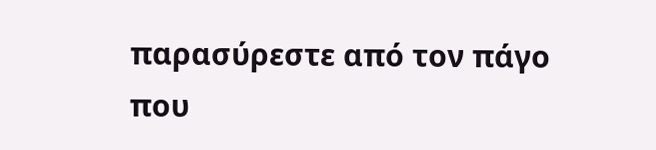παρασύρεστε από τον πάγο που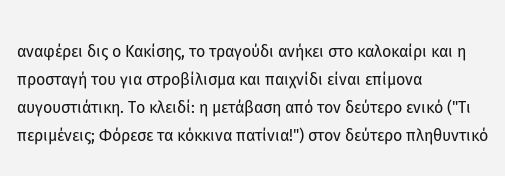αναφέρει δις ο Κακίσης, το τραγούδι ανήκει στο καλοκαίρι και η προσταγή του για στροβίλισμα και παιχνίδι είναι επίμονα αυγουστιάτικη. Το κλειδί: η μετάβαση από τον δεύτερο ενικό ("Τι περιμένεις; Φόρεσε τα κόκκινα πατίνια!") στον δεύτερο πληθυντικό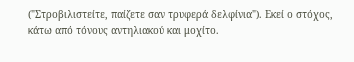("Στροβιλιστείτε, παίζετε σαν τρυφερά δελφίνια"). Εκεί ο στόχος, κάτω από τόνους αντηλιακού και μοχίτο.